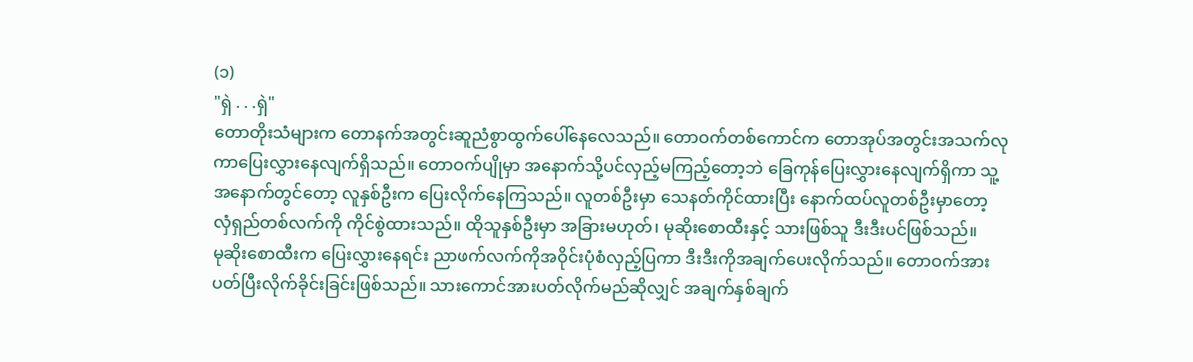(၁)
"ရှဲ . . .ရှဲ"
တောတိုးသံများက တောနက်အတွင်းဆူညံစွာထွက်ပေါ်နေလေသည်။ တောဝက်တစ်ကောင်က တောအုပ်အတွင်းအသက်လုကာပြေးလွှားနေလျက်ရှိသည်။ တောဝက်ပျိုမှာ အနောက်သို့ပင်လှည့်မကြည့်တော့ဘဲ ခြေကုန်ပြေးလွှားနေလျက်ရှိကာ သူ့အနောက်တွင်တော့ လူနှစ်ဦးက ပြေးလိုက်နေကြသည်။ လူတစ်ဦးမှာ သေနတ်ကိုင်ထားပြီး နောက်ထပ်လူတစ်ဦးမှာတော့ လှံရှည်တစ်လက်ကို ကိုင်စွဲထားသည်။ ထိုသူနှစ်ဦးမှာ အခြားမဟုတ်၊ မုဆိုးစောထီးနှင့် သားဖြစ်သူ ဒီးဒီးပင်ဖြစ်သည်။
မုဆိုးစောထီးက ပြေးလွှားနေရင်း ညာဖက်လက်ကိုအဝိုင်းပုံစံလှည့်ပြကာ ဒီးဒီးကိုအချက်ပေးလိုက်သည်။ တောဝက်အား ပတ်ပြီးလိုက်ခိုင်းခြင်းဖြစ်သည်။ သားကောင်အားပတ်လိုက်မည်ဆိုလျှင် အချက်နှစ်ချက်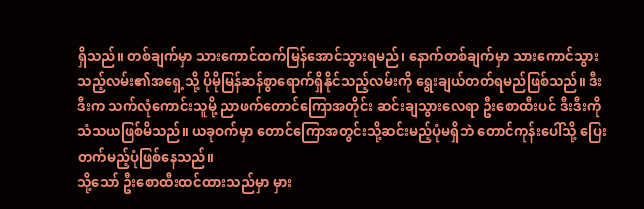ရှိသည်။ တစ်ချက်မှာ သားကောင်ထက်မြန်အောင်သွားရမည်၊ နောက်တစ်ချက်မှာ သားကောင်သွားသည့်လမ်း၏အရှေ့သို့ ပိုမိုမြန်ဆန်စွာရောက်ရှိနိုင်သည့်လမ်းကို ရွေးချယ်တတ်ရမည်ဖြစ်သည်။ ဒီးဒီးက သက်လုံကောင်းသူမို့ ညာဖက်တောင်ကြောအတိုင်း ဆင်းချသွားလေရာ ဦးစောထီးပင် ဒီးဒီးကိုသံသယဖြစ်မိသည်။ ယခုဝက်မှာ တောင်ကြောအတွင်းသို့ဆင်းမည့်ပုံမရှိဘဲ တောင်ကုန်းပေါ်သို့ ပြေးတက်မည့်ပုံဖြစ်နေသည်။
သို့သော် ဦးစောထီးထင်ထားသည်မှာ မှား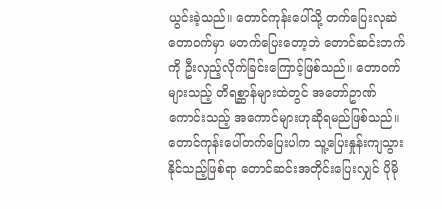ယွင်းခဲ့သည်။ တောင်ကုန်းပေါ်သို့ တက်ပြေးလုဆဲတောဝက်မှာ မတက်ပြေးတော့ဘဲ တောင်ဆင်းဘက်ကို ဦးလှည့်လိုက်ခြင်းကြောင့်ဖြစ်သည်။ တောဝက်များသည့် တိရစ္ဆာန်များထဲတွင် အတော်ဥာဏ်ကောင်းသည့် အကောင်များဟုဆိုရမည်ဖြစ်သည်။ တောင်ကုန်းပေါ်တက်ပြေးပါက သူ့ပြေးနှုန်းကျသွားနိုင်သည့်ဖြစ်ရာ တောင်ဆင်းအတိုင်းပြေးလျှင် ပိုမို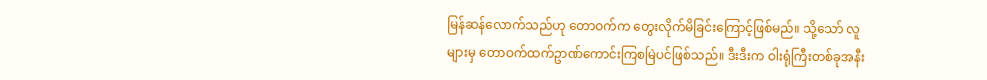မြန်ဆန်လောက်သည်ဟု တောဝက်က တွေးလိုက်မိခြင်းကြောင့်ဖြစ်မည်။ သို့သော် လူများမှ တောဝက်ထက်ဥာဏ်ကောင်းကြစမြဲပင်ဖြစ်သည်။ ဒီးဒီးက ဝါးရုံကြီးတစ်ခုအနီး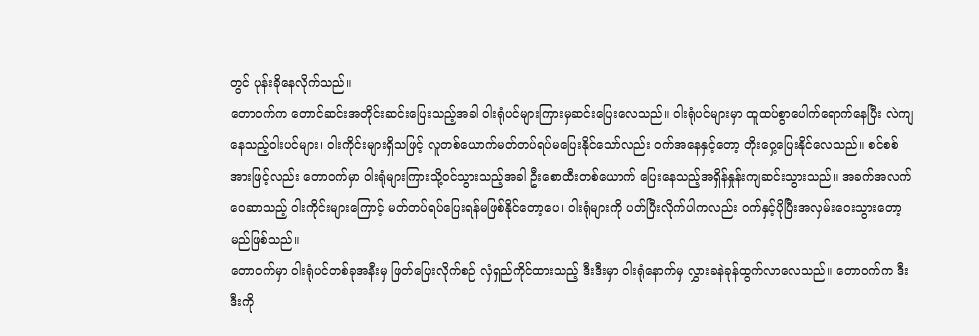တွင် ပုန်းခိုနေလိုက်သည်။
တောဝက်က တောင်ဆင်းအတိုင်းဆင်းပြေးသည့်အခါ ဝါးရုံပင်များကြားမှဆင်းပြေးလေသည်။ ဝါးရုံပင်များမှာ ထူထပ်စွာပေါက်ရောက်နေပြီး လဲကျနေသည့်ဝါးပင်များ၊ ဝါးကိုင်းများရှိသဖြင့် လူတစ်ယောက်မတ်တပ်ရပ်မပြေးနိုင်သော်လည်း ဝက်အနေနှင့်တော့ တိုးဝှေ့ပြေးနိုင်လေသည်။ စင်စစ်အားဖြင့်လည်း တောဝက်မှာ ဝါးရုံများကြားသို့ဝင်သွားသည့်အခါ ဦးစောထီးတစ်ယောက် ပြေးနေသည့်အရှိန်နှုန်းကျဆင်းသွားသည်။ အခက်အလက်ဝေဆာသည့် ဝါးကိုင်းများကြောင့် မတ်တပ်ရပ်ပြေးရန်မဖြစ်နိုင်တော့ပေ၊ ဝါးရုံများကို ပတ်ပြီးလိုက်ပါကလည်း ဝက်နှင့်ပိုပြီးအလှမ်းဝေးသွားတော့မည်ဖြစ်သည်။
တောဝက်မှာ ဝါးရုံပင်တစ်ခုအနီးမှ ဖြတ်ပြေးလိုက်စဉ် လှံရှည်ကိုင်ထားသည့် ဒီးဒီးမှာ ဝါးရုံနောက်မှ လွှားခနဲခုန်ထွက်လာလေသည်။ တောဝက်က ဒီးဒီးကို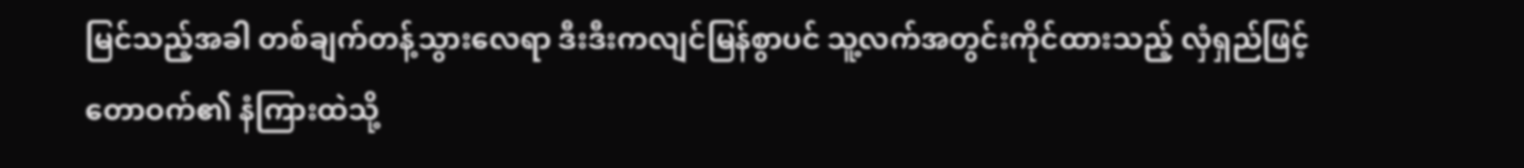မြင်သည့်အခါ တစ်ချက်တန့်သွားလေရာ ဒီးဒီးကလျင်မြန်စွာပင် သူ့လက်အတွင်းကိုင်ထားသည့် လှံရှည်ဖြင့် တောဝက်၏ နံကြားထဲသို့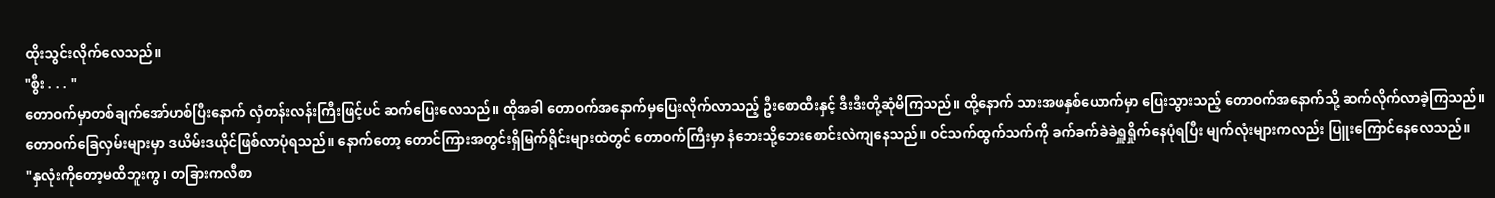ထိုးသွင်းလိုက်လေသည်။
"စွီး . . . "
တောဝက်မှာတစ်ချက်အော်ဟစ်ပြီးနောက် လှံတန်းလန်းကြီးဖြင့်ပင် ဆက်ပြေးလေသည်။ ထိုအခါ တောဝက်အနောက်မှပြေးလိုက်လာသည့် ဦးစောထီးနှင့် ဒီးဒီးတို့ဆုံမိကြသည်။ ထို့နောက် သားအဖနှစ်ယောက်မှာ ပြေးသွားသည့် တောဝက်အနောက်သို့ ဆက်လိုက်လာခဲ့ကြသည်။ တောဝက်ခြေလှမ်းများမှာ ဒယိမ်းဒယိုင်ဖြစ်လာပုံရသည်။ နောက်တော့ တောင်ကြားအတွင်းရှိမြက်ရိုင်းများထဲတွင် တောဝက်ကြီးမှာ နံဘေးသို့ဘေးစောင်းလဲကျနေသည်။ ဝင်သက်ထွက်သက်ကို ခက်ခက်ခဲခဲရှူရှိုက်နေပုံရပြီး မျက်လုံးများကလည်း ပြူးကြောင်နေလေသည်။
"နှလုံးကိုတော့မထိဘူးကွ၊ တခြားကလီစာ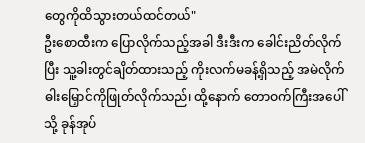တွေကိုထိသွားတယ်ထင်တယ်"
ဦးစောထီးက ပြောလိုက်သည့်အခါ ဒီးဒီးက ခေါင်းညိတ်လိုက်ပြီး သူ့ခါးတွင်ချိတ်ထားသည့် ကိုးလက်မခန့်ရှိသည့် အမဲလိုက်ဓါးမြှောင်ကိုဖြုတ်လိုက်သည်၊ ထို့နောက် တောဝက်ကြီးအပေါ်သို့ ခုန်အုပ်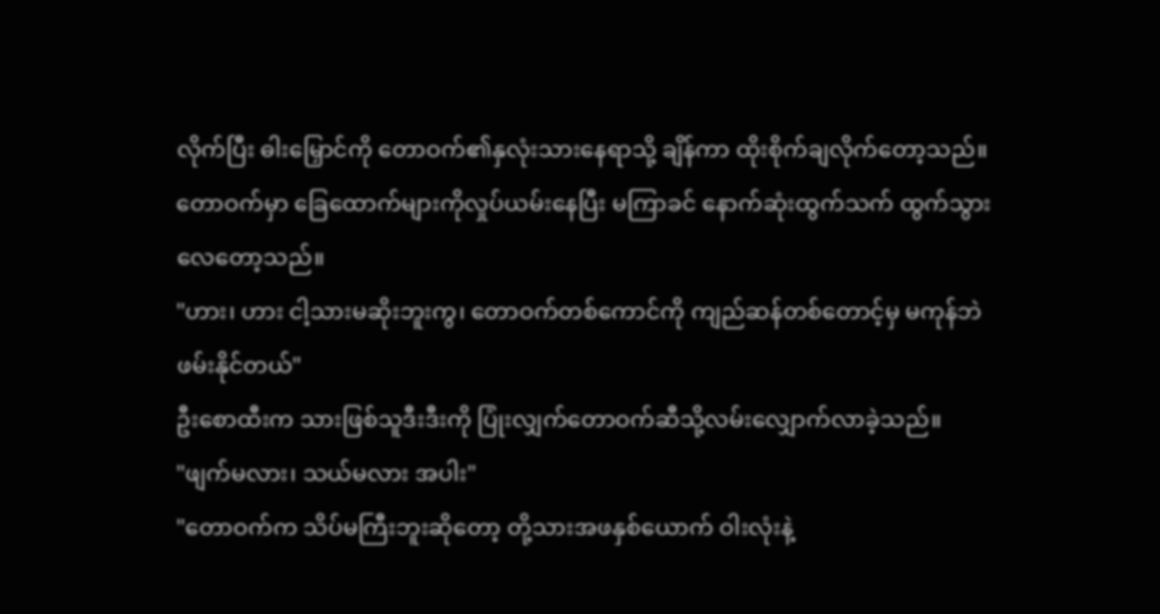လိုက်ပြီး ဓါးမြှောင်ကို တောဝက်၏နှလုံးသားနေရာသို့ ချိန်ကာ ထိုးစိုက်ချလိုက်တော့သည်။ တောဝက်မှာ ခြေထောက်များကိုလှုပ်ယမ်းနေပြီး မကြာခင် နောက်ဆုံးထွက်သက် ထွက်သွားလေတော့သည်။
"ဟား၊ ဟား ငါ့သားမဆိုးဘူးကွ၊ တောဝက်တစ်ကောင်ကို ကျည်ဆန်တစ်တောင့်မှ မကုန်ဘဲ ဖမ်းနိုင်တယ်"
ဦးစောထီးက သားဖြစ်သူဒီးဒီးကို ပြုံးလျှက်တောဝက်ဆီသို့လမ်းလျှောက်လာခဲ့သည်။
"ဖျက်မလား၊ သယ်မလား အပါး"
"တောဝက်က သိပ်မကြီးဘူးဆိုတော့ တို့သားအဖနှစ်ယောက် ဝါးလုံးနဲ့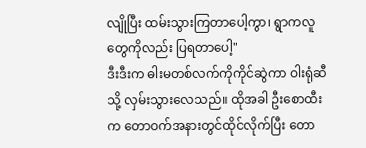လျိုပြီး ထမ်းသွားကြတာပေါ့ကွာ၊ ရွာကလူတွေကိုလည်း ပြရတာပေါ့"
ဒီးဒီးက ဓါးမတစ်လက်ကိုကိုင်ဆွဲကာ ဝါးရုံဆီသို့ လှမ်းသွားလေသည်။ ထိုအခါ ဦးစောထီးက တောဝက်အနားတွင်ထိုင်လိုက်ပြီး တော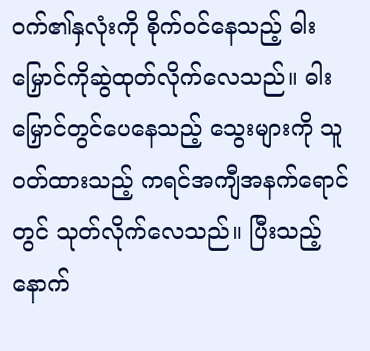ဝက်၏နှလုံးကို စိုက်ဝင်နေသည့် ဓါးမြှောင်ကိုဆွဲထုတ်လိုက်လေသည်။ ဓါးမြှောင်တွင်ပေနေသည့် သွေးများကို သူဝတ်ထားသည့် ကရင်အကျီအနက်ရောင်တွင် သုတ်လိုက်လေသည်။ ပြီးသည့်နောက်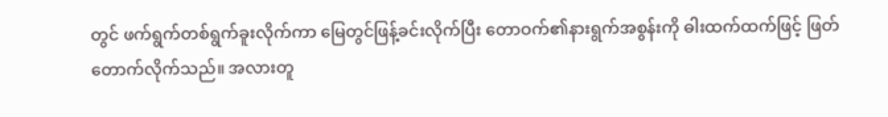တွင် ဖက်ရွက်တစ်ရွက်ခူးလိုက်ကာ မြေတွင်ဖြန့်ခင်းလိုက်ပြီး တောဝက်၏နားရွက်အစွန်းကို ဓါးထက်ထက်ဖြင့် ဖြတ်တောက်လိုက်သည်။ အလားတူ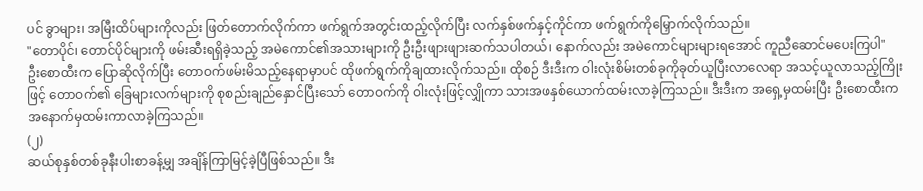ပင် ခွာများ၊ အမြီးထိပ်များကိုလည်း ဖြတ်တောက်လိုက်ကာ ဖက်ရွက်အတွင်းထည့်လိုက်ပြီး လက်နှစ်ဖက်နှင့်ကိုင်ကာ ဖက်ရွက်ကိုမြှောက်လိုက်သည်။
"တောပိုင်၊ တောင်ပိုင်များကို ဖမ်းဆီးရရှိခဲ့သည့် အမဲကောင်၏အသားများကို ဦးဦးဖျားဖျားဆက်သပါတယ်၊ နောက်လည်း အမဲကောင်များများရအောင် ကူညီဆောင်မပေးကြပါ"
ဦးစောထီးက ပြောဆိုလိုက်ပြီး တောဝက်ဖမ်းမိသည့်နေရာမှာပင် ထိုဖက်ရွက်ကိုချထားလိုက်သည်။ ထိုစဉ် ဒီးဒီးက ဝါးလုံးစိမ်းတစ်ခုကိုခုတ်ယူပြီးလာလေရာ အသင့်ယူလာသည့်ကြိုးဖြင့် တောဝက်၏ ခြေများလက်များကို စုစည်းချည်နှောင်ပြီးသော် တောဝက်ကို ဝါးလုံးဖြင့်လျှိုကာ သားအဖနှစ်ယောက်ထမ်းလာခဲ့ကြသည်။ ဒီးဒီးက အရှေ့မှထမ်းပြီး ဦးစောထီးက အနောက်မှထမ်းကာလာခဲ့ကြသည်။
(၂)
ဆယ်စုနှစ်တစ်ခုနီးပါးစာခန့်မျှ အချိန်ကြာမြင့်ခဲ့ပြီဖြစ်သည်။ ဒီး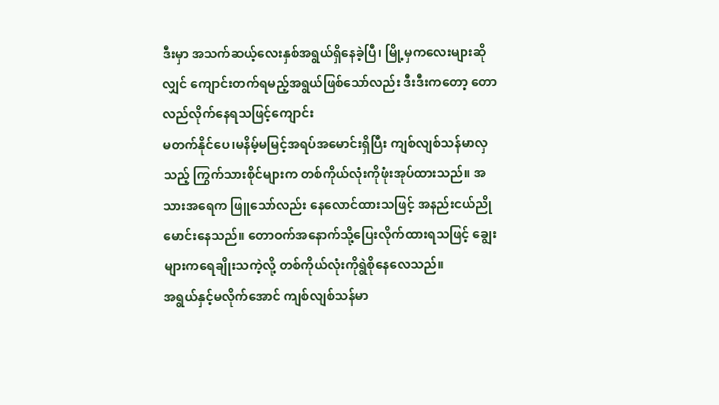ဒီးမှာ အသက်ဆယ့်လေးနှစ်အရွယ်ရှိနေခဲ့ပြီ၊ မြို့မှကလေးများဆိုလျှင် ကျောင်းတက်ရမည့်အရွယ်ဖြစ်သော်လည်း ဒီးဒီးကတော့ တောလည်လိုက်နေရသဖြင့်ကျောင်း
မတက်နိုင်ပေ၊မနိမ့်မမြင့်အရပ်အမောင်းရှိပြီး ကျစ်လျစ်သန်မာလှသည့် ကြွက်သားစိုင်များက တစ်ကိုယ်လုံးကိုဖုံးအုပ်ထားသည်။ အသားအရေက ဖြူသော်လည်း နေလောင်ထားသဖြင့် အနည်းငယ်ညိုမောင်းနေသည်။ တောဝက်အနောက်သို့ပြေးလိုက်ထားရသဖြင့် ချွေးများကရေချိုးသကဲ့လို့ တစ်ကိုယ်လုံးကိုရွဲစိုနေလေသည်။
အရွယ်နှင့်မလိုက်အောင် ကျစ်လျစ်သန်မာ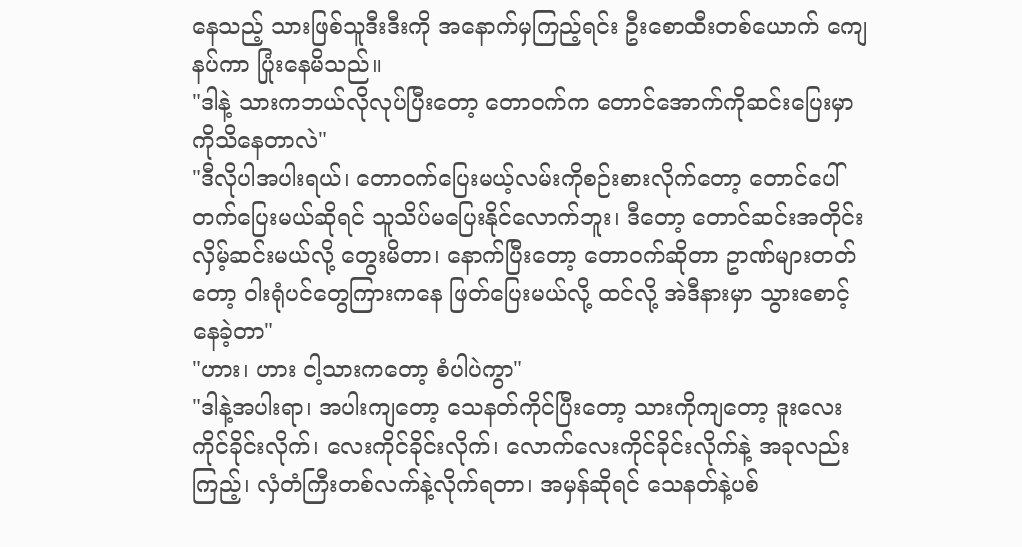နေသည့် သားဖြစ်သူဒီးဒီးကို အနောက်မှကြည့်ရင်း ဦးစောထီးတစ်ယောက် ကျေနပ်ကာ ပြုံးနေမိသည်။
"ဒါနဲ့ သားကဘယ်လိုလုပ်ပြီးတော့ တောဝက်က တောင်အောက်ကိုဆင်းပြေးမှာကိုသိနေတာလဲ"
"ဒီလိုပါအပါးရယ်၊ တောဝက်ပြေးမယ့်လမ်းကိုစဉ်းစားလိုက်တော့ တောင်ပေါ်တက်ပြေးမယ်ဆိုရင် သူသိပ်မပြေးနိုင်လောက်ဘူး၊ ဒီတော့ တောင်ဆင်းအတိုင်း လှိမ့်ဆင်းမယ်လို့ တွေးမိတာ၊ နောက်ပြီးတော့ တောဝက်ဆိုတာ ဥာဏ်များတတ်တော့ ဝါးရုံပင်တွေကြားကနေ ဖြတ်ပြေးမယ်လို့ ထင်လို့ အဲဒီနားမှာ သွားစောင့်နေခဲ့တာ"
"ဟား၊ ဟား ငါ့သားကတော့ စံပါပဲကွာ"
"ဒါနဲ့အပါးရာ၊ အပါးကျတော့ သေနတ်ကိုင်ပြီးတော့ သားကိုကျတော့ ဒူးလေးကိုင်ခိုင်းလိုက်၊ လေးကိုင်ခိုင်းလိုက်၊ လောက်လေးကိုင်ခိုင်းလိုက်နဲ့ အခုလည်းကြည့်၊ လှံတံကြီးတစ်လက်နဲ့လိုက်ရတာ၊ အမှန်ဆိုရင် သေနတ်နဲ့ပစ်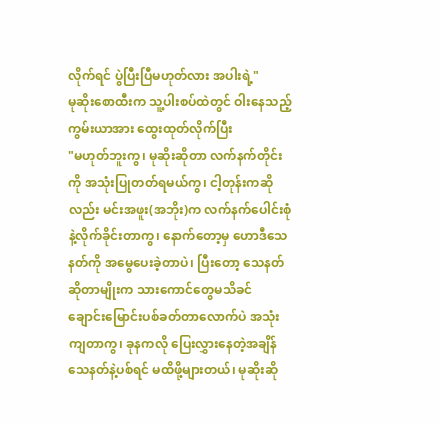လိုက်ရင် ပွဲပြီးပြီမဟုတ်လား အပါးရဲ့"
မုဆိုးစောထီးက သူ့ပါးစပ်ထဲတွင် ဝါးနေသည့် ကွမ်းယာအား ထွေးထုတ်လိုက်ပြီး
"မဟုတ်ဘူးကွ၊ မုဆိုးဆိုတာ လက်နက်တိုင်းကို အသုံးပြုတတ်ရမယ်ကွ၊ ငါ့တုန်းကဆိုလည်း မင်းအဖူး(အဘိုး)က လက်နက်ပေါင်းစုံနဲ့လိုက်ခိုင်းတာကွ၊ နောက်တော့မှ ဟောဒီသေနတ်ကို အမွေပေးခဲ့တာပဲ၊ ပြီးတော့ သေနတ်ဆိုတာမျိုးက သားကောင်တွေမသိခင် ချောင်းမြောင်းပစ်ခတ်တာလောက်ပဲ အသုံးကျတာကွ၊ ခုနကလို ပြေးလွှားနေတဲ့အချိန် သေနတ်နဲ့ပစ်ရင် မထိဖို့များတယ်၊ မုဆိုးဆို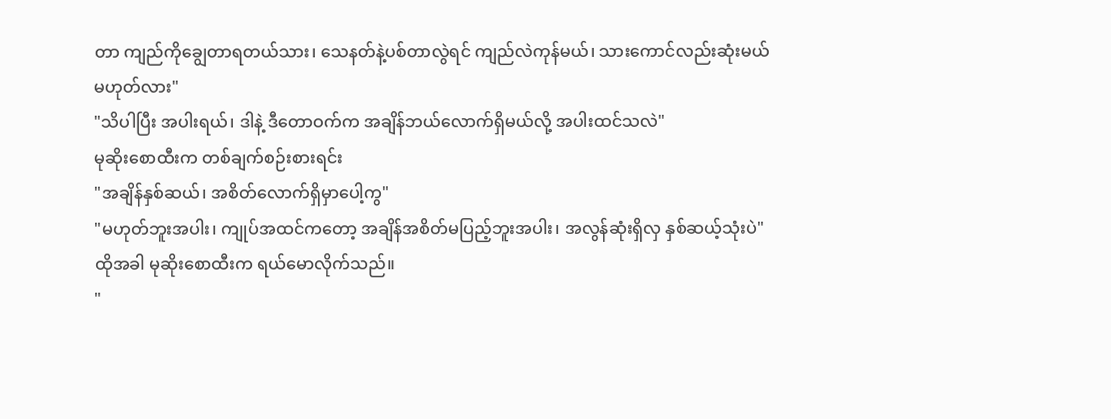တာ ကျည်ကိုချွေတာရတယ်သား၊ သေနတ်နဲ့ပစ်တာလွဲရင် ကျည်လဲကုန်မယ်၊ သားကောင်လည်းဆုံးမယ် မဟုတ်လား"
"သိပါပြီး အပါးရယ်၊ ဒါနဲ့ ဒီတောဝက်က အချိန်ဘယ်လောက်ရှိမယ်လို့ အပါးထင်သလဲ"
မုဆိုးစောထီးက တစ်ချက်စဉ်းစားရင်း
"အချိန်နှစ်ဆယ်၊ အစိတ်လောက်ရှိမှာပေါ့ကွ"
"မဟုတ်ဘူးအပါး၊ ကျုပ်အထင်ကတော့ အချိန်အစိတ်မပြည့်ဘူးအပါး၊ အလွန်ဆုံးရှိလှ နှစ်ဆယ့်သုံးပဲ"
ထိုအခါ မုဆိုးစောထီးက ရယ်မောလိုက်သည်။
"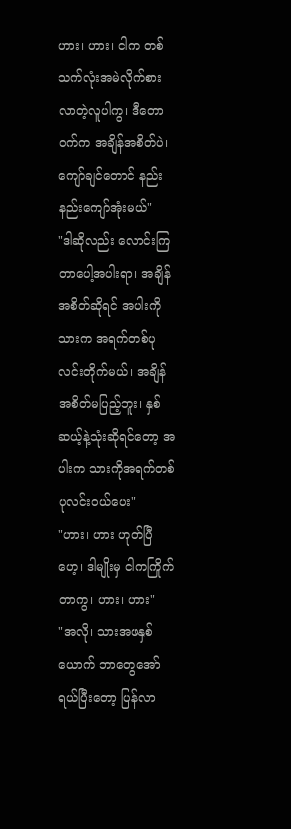ဟား၊ ဟား၊ ငါက တစ်သက်လုံးအမဲလိုက်စားလာတဲ့လူပါကွ၊ ဒီတောဝက်က အချိန်အစိတ်ပဲ၊ ကျော်ချင်တောင် နည်းနည်းကျော်အုံးမယ်"
"ဒါဆိုလည်း လောင်းကြတာပေါ့အပါးရာ၊ အချိန်အစိတ်ဆိုရင် အပါးကိုသားက အရက်တစ်ပုလင်းတိုက်မယ်၊ အချိန်အစိတ်မပြည့်ဘူး၊ နှစ်ဆယ့်နဲ့သုံးဆိုရင်တော့ အပါးက သားကိုအရက်တစ်ပုလင်းဝယ်ပေး"
"ဟား၊ ဟား ဟုတ်ပြီဟေ့၊ ဒါမျိုးမှ ငါကကြိုက်တာကွ၊ ဟား၊ ဟား"
"အလို၊ သားအဖနှစ်ယောက် ဘာတွေအော်ရယ်ပြီးတော့ ပြန်လာ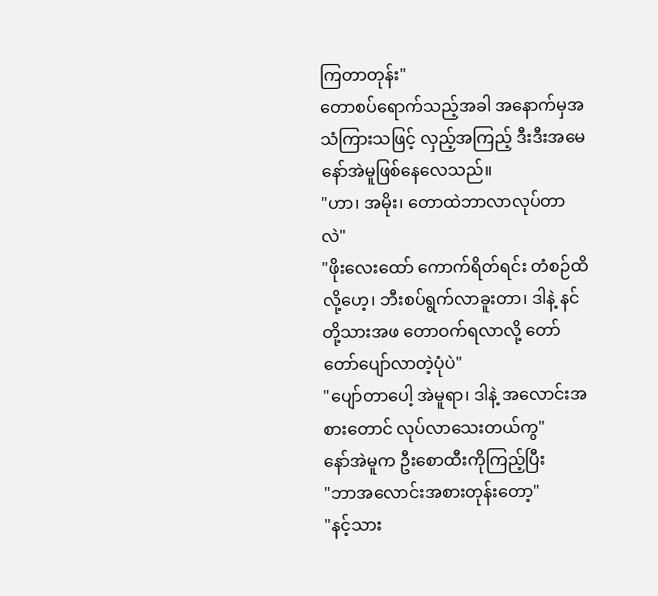ကြတာတုန်း"
တောစပ်ရောက်သည့်အခါ အနောက်မှအသံကြားသဖြင့် လှည့်အကြည့် ဒီးဒီးအမေ နော်အဲမူဖြစ်နေလေသည်။
"ဟာ၊ အမိုး၊ တောထဲဘာလာလုပ်တာလဲ"
"ဖိုးလေးထော် ကောက်ရိတ်ရင်း တံစဉ်ထိလို့ဟေ့၊ ဘီးစပ်ရွက်လာခူးတာ၊ ဒါနဲ့ နင်တို့သားအဖ တောဝက်ရလာလို့ တော်တော်ပျော်လာတဲ့ပုံပဲ"
"ပျော်တာပေါ့ အဲမူရာ၊ ဒါနဲ့ အလောင်းအစားတောင် လုပ်လာသေးတယ်ကွ"
နော်အဲမူက ဦးစောထီးကိုကြည့်ပြီး
"ဘာအလောင်းအစားတုန်းတော့"
"နင့်သား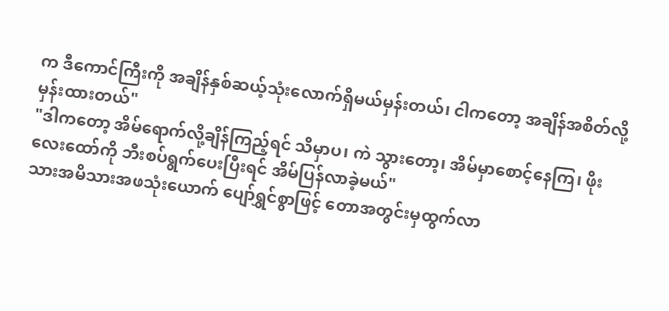က ဒီကောင်ကြီးကို အချိန်နှစ်ဆယ့်သုံးလောက်ရှိမယ်မှန်းတယ်၊ ငါကတော့ အချိန်အစိတ်လို့မှန်းထားတယ်"
"ဒါကတော့ အိမ်ရောက်လို့ချိန်ကြည့်ရင် သိမှာပ၊ ကဲ သွားတော့၊ အိမ်မှာစောင့်နေကြ၊ ဖိုးလေးထော်ကို ဘီးစပ်ရွက်ပေးပြီးရင် အိမ်ပြန်လာခဲ့မယ်"
သားအမိသားအဖသုံးယောက် ပျော်ရွှင်စွာဖြင့် တောအတွင်းမှထွက်လာ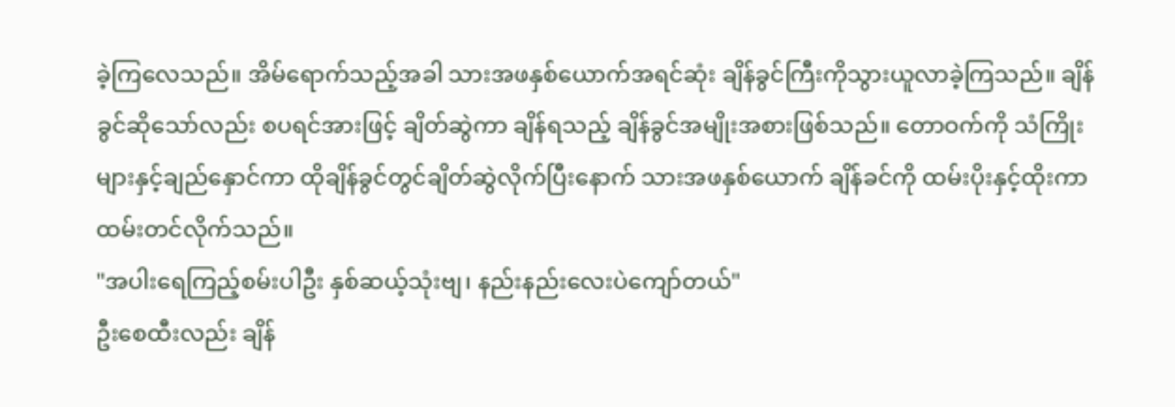ခဲ့ကြလေသည်။ အိမ်ရောက်သည့်အခါ သားအဖနှစ်ယောက်အရင်ဆုံး ချိန်ခွင်ကြီးကိုသွားယူလာခဲ့ကြသည်။ ချိန်ခွင်ဆိုသော်လည်း စပရင်အားဖြင့် ချိတ်ဆွဲကာ ချိန်ရသည့် ချိန်ခွင်အမျိုးအစားဖြစ်သည်။ တောဝက်ကို သံကြိုးများနှင့်ချည်နှောင်ကာ ထိုချိန်ခွင်တွင်ချိတ်ဆွဲလိုက်ပြီးနောက် သားအဖနှစ်ယောက် ချိန်ခင်ကို ထမ်းပိုးနှင့်ထိုးကာ ထမ်းတင်လိုက်သည်။
"အပါးရေကြည့်စမ်းပါဦး နှစ်ဆယ့်သုံးဗျ၊ နည်းနည်းလေးပဲကျော်တယ်"
ဦးစေထီးလည်း ချိန်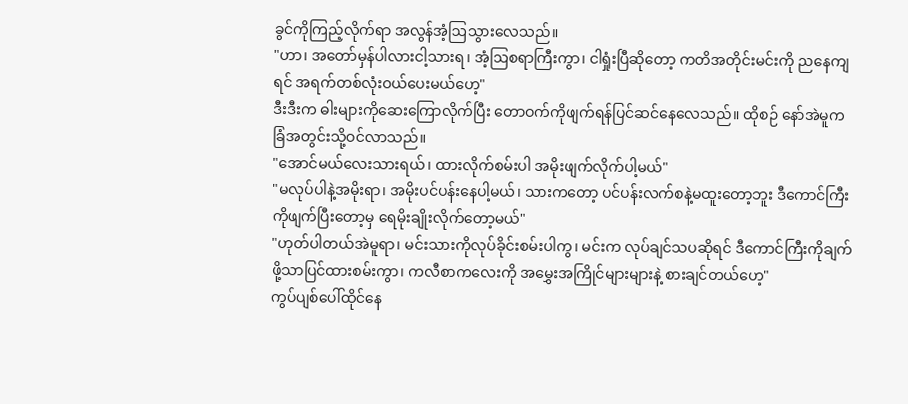ခွင်ကိုကြည့်လိုက်ရာ အလွန်အံ့ဩသွားလေသည်။
"ဟာ၊ အတော်မှန်ပါလားငါ့သားရ၊ အံ့ဩစရာကြီးကွာ၊ ငါရှုံးပြီဆိုတော့ ကတိအတိုင်းမင်းကို ညနေကျရင် အရက်တစ်လုံးဝယ်ပေးမယ်ဟေ့"
ဒီးဒီးက ဓါးများကိုဆေးကြောလိုက်ပြီး တောဝက်ကိုဖျက်ရန်ပြင်ဆင်နေလေသည်။ ထိုစဉ် နော်အဲမူက ခြံအတွင်းသို့ဝင်လာသည်။
"အောင်မယ်လေးသားရယ်၊ ထားလိုက်စမ်းပါ အမိုးဖျက်လိုက်ပါ့မယ်"
"မလုပ်ပါနဲ့အမိုးရာ၊ အမိုးပင်ပန်းနေပါ့မယ်၊ သားကတော့ ပင်ပန်းလက်စနဲ့မထူးတော့ဘူး ဒီကောင်ကြီးကိုဖျက်ပြီးတော့မှ ရေမိုးချိုးလိုက်တော့မယ်"
"ဟုတ်ပါတယ်အဲမူရာ၊ မင်းသားကိုလုပ်ခိုင်းစမ်းပါကွ၊ မင်းက လုပ်ချင်သပဆိုရင် ဒီကောင်ကြီးကိုချက်ဖို့သာပြင်ထားစမ်းကွာ၊ ကလီစာကလေးကို အမွှေးအကြိုင်များများနဲ့ စားချင်တယ်ဟေ့"
ကွပ်ပျစ်ပေါ်ထိုင်နေ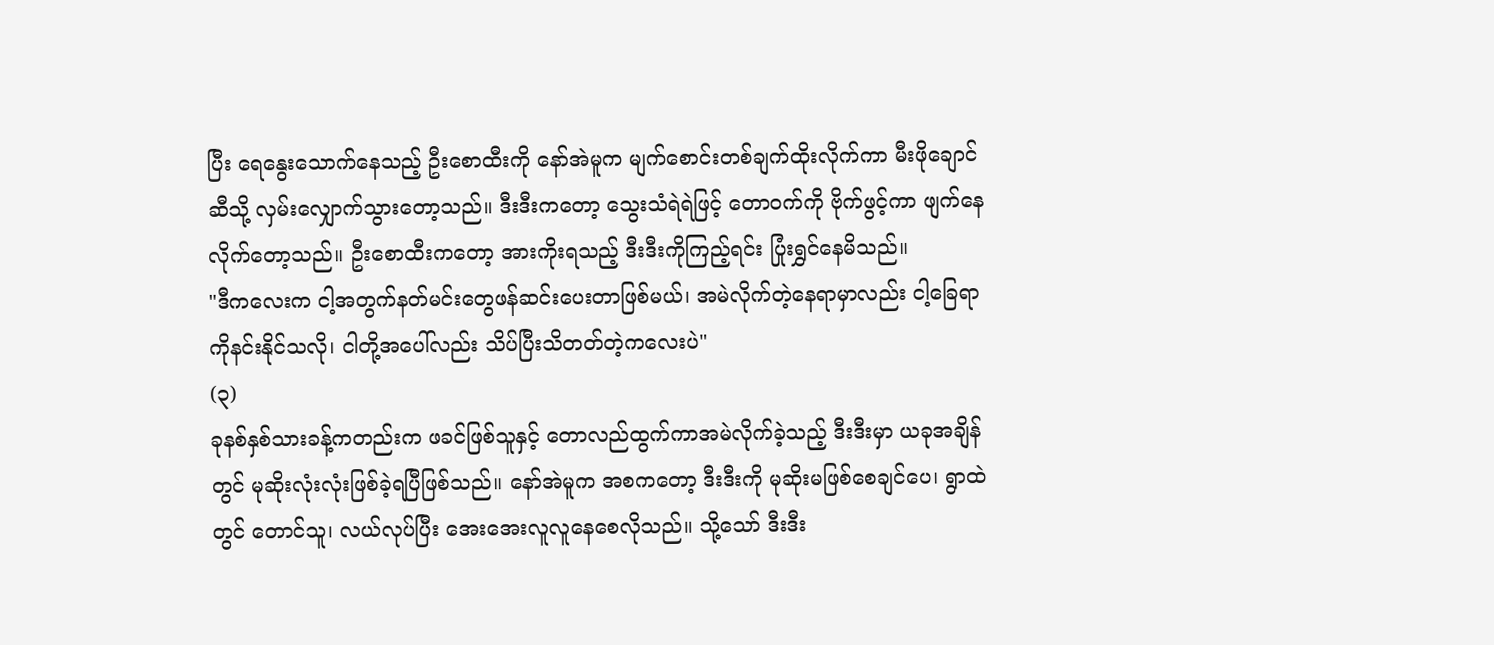ပြီး ရေနွေးသောက်နေသည့် ဦးစောထီးကို နော်အဲမူက မျက်စောင်းတစ်ချက်ထိုးလိုက်ကာ မီးဖိုချောင်ဆီသို့ လှမ်းလျှောက်သွားတော့သည်။ ဒီးဒီးကတော့ သွေးသံရဲရဲဖြင့် တောဝက်ကို ဗိုက်ဖွင့်ကာ ဖျက်နေလိုက်တော့သည်။ ဦးစောထီးကတော့ အားကိုးရသည့် ဒီးဒီးကိုကြည့်ရင်း ပြုံးရွှင်နေမိသည်။
"ဒီကလေးက ငါ့အတွက်နတ်မင်းတွေဖန်ဆင်းပေးတာဖြစ်မယ်၊ အမဲလိုက်တဲ့နေရာမှာလည်း ငါ့ခြေရာကိုနင်းနိုင်သလို၊ ငါတို့အပေါ်လည်း သိပ်ပြီးသိတတ်တဲ့ကလေးပဲ"
(၃)
ခုနစ်နှစ်သားခန့်ကတည်းက ဖခင်ဖြစ်သူနှင့် တောလည်ထွက်ကာအမဲလိုက်ခဲ့သည့် ဒီးဒီးမှာ ယခုအချိန်တွင် မုဆိုးလုံးလုံးဖြစ်ခဲ့ရပြီဖြစ်သည်။ နော်အဲမူက အစကတော့ ဒီးဒီးကို မုဆိုးမဖြစ်စေချင်ပေ၊ ရွာထဲတွင် တောင်သူ၊ လယ်လုပ်ပြီး အေးအေးလူလူနေစေလိုသည်။ သို့သော် ဒီးဒီး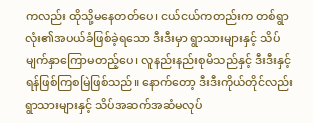ကလည်း ထိုသို့မနေတတ်ပေ၊ ငယ်ငယ်ကတည်းက တစ်ရွာလုံး၏အပယ်ခံဖြစ်ခဲ့ရသော ဒီးဒီးမှာ ရွာသားများနှင့် သိပ်မျက်နှာကြောမတည့်ပေ၊ လူနည်းနည်းစုမိသည်နှင့် ဒီးဒီးနှင့်ရန်ဖြစ်ကြစမြဲဖြစ်သည်။ နောက်တော့ ဒီးဒီးကိုယ်တိုင်လည်း ရွာသားများနှင့် သိပ်အဆက်အဆံမလုပ်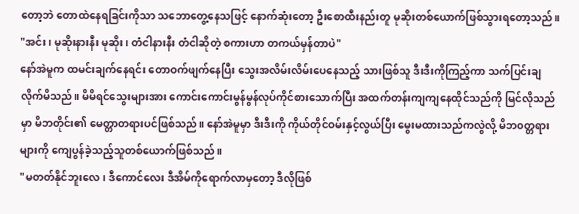တော့ဘဲ တောထဲနေရခြင်းကိုသာ သဘောတွေ့နေသဖြင့် နောက်ဆုံးတော့ ဦးစောထီးနည်းတူ မုဆိုးတစ်ယောက်ဖြစ်သွားရတော့သည်။
"အင်း၊ မုဆိုးနားနီး မုဆိုး၊ တံငါနားနီး တံငါဆိုတဲ့ စကားဟာ တကယ်မှန်တာပဲ"
နော်အဲမူက ထမင်းချက်နေရင်း တောဝက်ဖျက်နေပြီး သွေးအလိမ်းလိမ်းပေနေသည့် သားဖြစ်သူ ဒီးဒီးကိုကြည့်ကာ သက်ပြင်းချလိုက်မိသည်။ မိမိရင်သွေးများအား ကောင်းကောင်းမွန်မွန်လုပ်ကိုင်စားသောက်ပြီး အထက်တန်းကျကျနေထိုင်သည်ကို မြင်လိုသည်မှာ မိဘတိုင်း၏ မေတ္တာတရားပင်ဖြစ်သည်။ နော်အဲမူမှာ ဒီးဒီးကို ကိုယ်တိုင်ဝမ်းနှင့်လွယ်ပြီး မွေးမထားသည်ကလွဲလို့ မိဘ၀တ္တရားများကို ကျေပွန်ခဲ့သည့်သူတစ်ယောက်ဖြစ်သည်။
"မတတ်နိုင်ဘူးလေ၊ ဒီကောင်လေး ဒီအိမ်ကိုရောက်လာမှတော့ ဒီလိုဖြစ်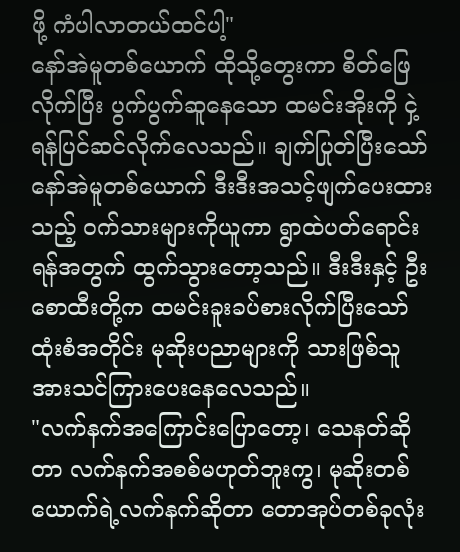ဖို့ ကံပါလာတယ်ထင်ပါ့"
နော်အဲမူတစ်ယောက် ထိုသို့တွေးကာ စိတ်ဖြေလိုက်ပြီး ပွက်ပွက်ဆူနေသော ထမင်းအိုးကို ငှဲ့ရန်ပြင်ဆင်လိုက်လေသည်။ ချက်ပြုတ်ပြီးသော် နော်အဲမူတစ်ယောက် ဒီးဒီးအသင့်ဖျက်ပေးထားသည့် ဝက်သားများကိုယူကာ ရွာထဲပတ်ရောင်းရန်အတွက် ထွက်သွားတော့သည်။ ဒီးဒီးနှင့် ဦးစောထီးတို့က ထမင်းခူးခပ်စားလိုက်ပြီးသော် ထုံးစံအတိုင်း မုဆိုးပညာများကို သားဖြစ်သူအားသင်ကြားပေးနေလေသည်။
"လက်နက်အကြောင်းပြောတော့၊ သေနတ်ဆိုတာ လက်နက်အစစ်မဟုတ်ဘူးကွ၊ မုဆိုးတစ်ယောက်ရဲ့လက်နက်ဆိုတာ တောအုပ်တစ်ခုလုံး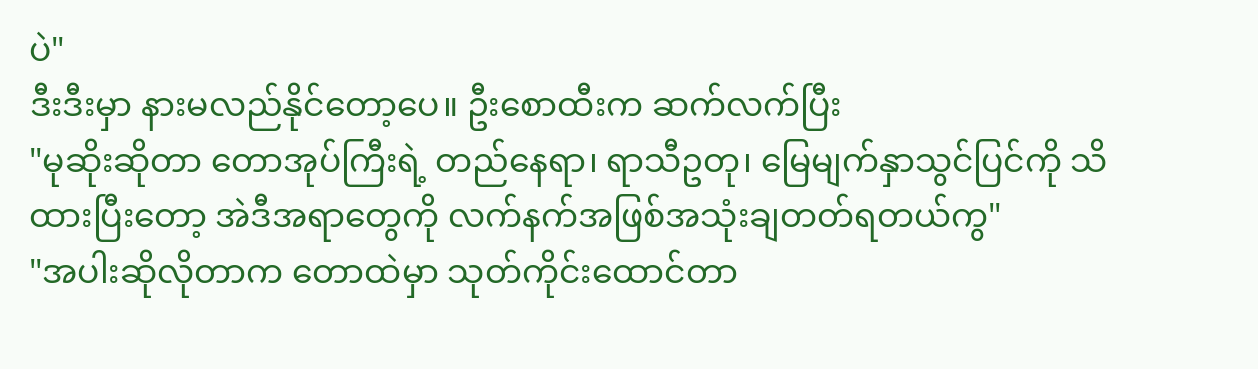ပဲ"
ဒီးဒီးမှာ နားမလည်နိုင်တော့ပေ။ ဦးစောထီးက ဆက်လက်ပြီး
"မုဆိုးဆိုတာ တောအုပ်ကြီးရဲ့ တည်နေရာ၊ ရာသီဥတု၊ မြေမျက်နှာသွင်ပြင်ကို သိထားပြီးတော့ အဲဒီအရာတွေကို လက်နက်အဖြစ်အသုံးချတတ်ရတယ်ကွ"
"အပါးဆိုလိုတာက တောထဲမှာ သုတ်ကိုင်းထောင်တာ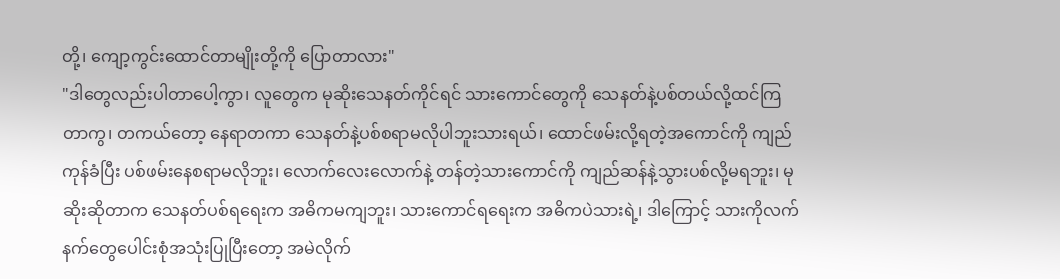တို့၊ ကျော့ကွင်းထောင်တာမျိုးတို့ကို ပြောတာလား"
"ဒါတွေလည်းပါတာပေါ့ကွာ၊ လူတွေက မုဆိုးသေနတ်ကိုင်ရင် သားကောင်တွေကို သေနတ်နဲ့ပစ်တယ်လို့ထင်ကြတာကွ၊ တကယ်တော့ နေရာတကာ သေနတ်နဲ့ပစ်စရာမလိုပါဘူးသားရယ်၊ ထောင်ဖမ်းလို့ရတဲ့အကောင်ကို ကျည်ကုန်ခံပြီး ပစ်ဖမ်းနေစရာမလိုဘူး၊ လောက်လေးလောက်နဲ့ တန်တဲ့သားကောင်ကို ကျည်ဆန်နဲ့သွားပစ်လို့မရဘူး၊ မုဆိုးဆိုတာက သေနတ်ပစ်ရရေးက အဓိကမကျဘူး၊ သားကောင်ရရေးက အဓိကပဲသားရဲ့၊ ဒါကြောင့် သားကိုလက်နက်တွေပေါင်းစုံအသုံးပြုပြီးတော့ အမဲလိုက်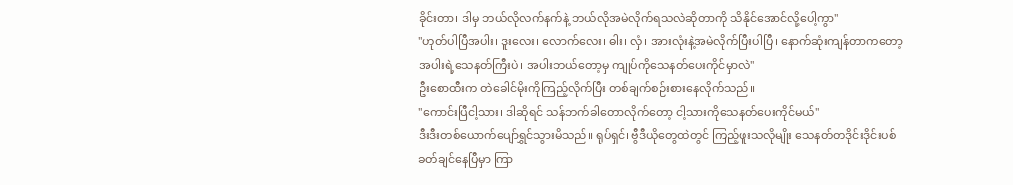ခိုင်းတာ၊ ဒါမှ ဘယ်လိုလက်နက်နဲ့ ဘယ်လိုအမဲလိုက်ရသလဲဆိုတာကို သိနိုင်အောင်လို့ပေါ့ကွာ"
"ဟုတ်ပါပြီအပါး၊ ဒူးလေး၊ လောက်လေး၊ ဓါး၊ လှံ၊ အားလုံးနဲ့အမဲလိုက်ပြီးပါပြီ၊ နောက်ဆုံးကျန်တာကတော့ အပါးရဲ့သေနတ်ကြီးပဲ၊ အပါးဘယ်တော့မှ ကျုပ်ကိုသေနတ်ပေးကိုင်မှာလဲ"
ဦးစောထီးက တဲခေါင်မိုးကိုကြည့်လိုက်ပြီး တစ်ချက်စဉ်းစားနေလိုက်သည်။
"ကောင်းပြီငါ့သား၊ ဒါဆိုရင် သန်ဘက်ခါတောလိုက်တော့ ငါ့သားကိုသေနတ်ပေးကိုင်မယ်"
ဒီးဒီးတစ်ယောက်ပျော်ရွှင်သွားမိသည်။ ရုပ်ရှင်၊ ဗွီဒီယိုတွေထဲတွင် ကြည့်ဖူးသလိုမျိုး သေနတ်တဒိုင်းဒိုင်းပစ်ခတ်ချင်နေပြီမှာ ကြာ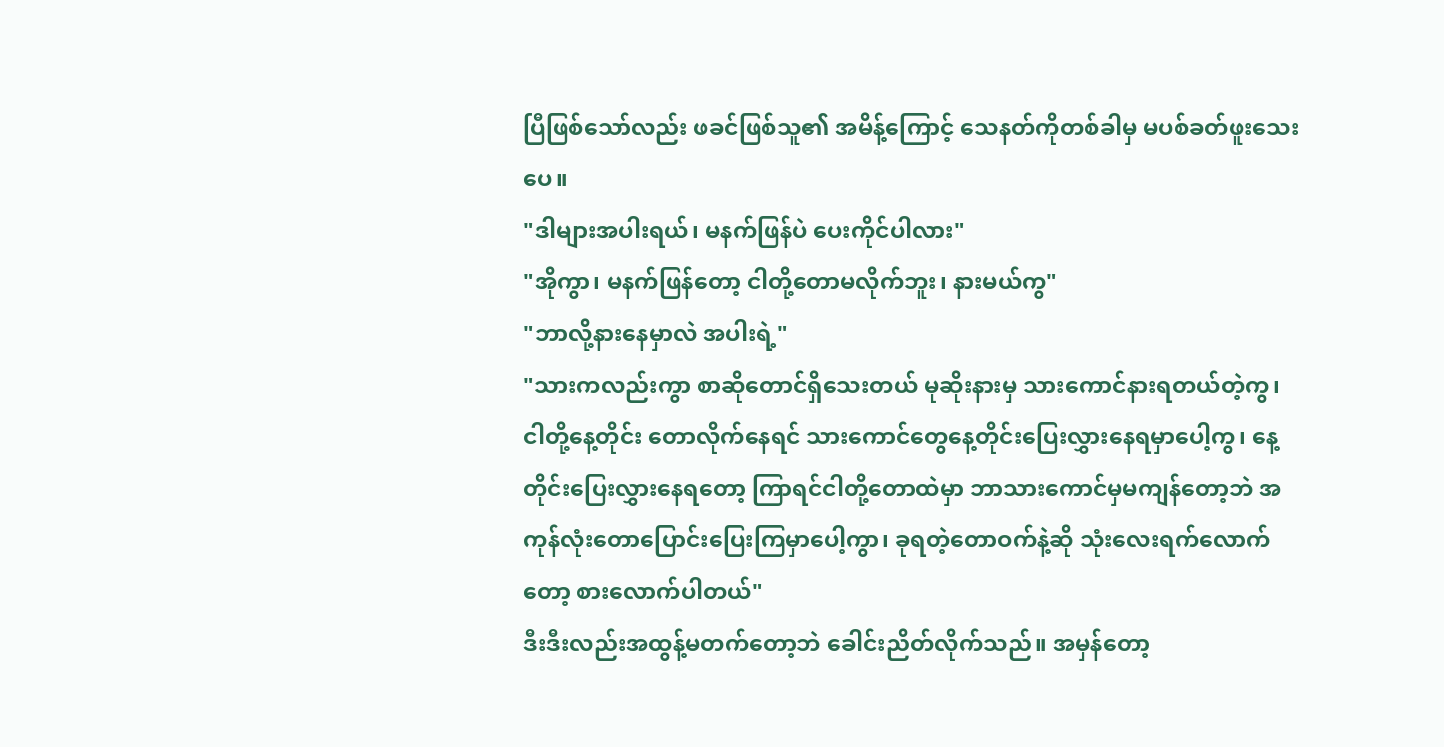ပြီဖြစ်သော်လည်း ဖခင်ဖြစ်သူ၏ အမိန့်ကြောင့် သေနတ်ကိုတစ်ခါမှ မပစ်ခတ်ဖူးသေးပေ။
"ဒါများအပါးရယ်၊ မနက်ဖြန်ပဲ ပေးကိုင်ပါလား"
"အိုကွာ၊ မနက်ဖြန်တော့ ငါတို့တောမလိုက်ဘူး၊ နားမယ်ကွ"
"ဘာလို့နားနေမှာလဲ အပါးရဲ့"
"သားကလည်းကွာ စာဆိုတောင်ရှိသေးတယ် မုဆိုးနားမှ သားကောင်နားရတယ်တဲ့ကွ၊ ငါတို့နေ့တိုင်း တောလိုက်နေရင် သားကောင်တွေနေ့တိုင်းပြေးလွှားနေရမှာပေါ့ကွ၊ နေ့တိုင်းပြေးလွှားနေရတော့ ကြာရင်ငါတို့တောထဲမှာ ဘာသားကောင်မှမကျန်တော့ဘဲ အကုန်လုံးတောပြောင်းပြေးကြမှာပေါ့ကွာ၊ ခုရတဲ့တောဝက်နဲ့ဆို သုံးလေးရက်လောက်တော့ စားလောက်ပါတယ်"
ဒီးဒီးလည်းအထွန့်မတက်တော့ဘဲ ခေါင်းညိတ်လိုက်သည်။ အမှန်တော့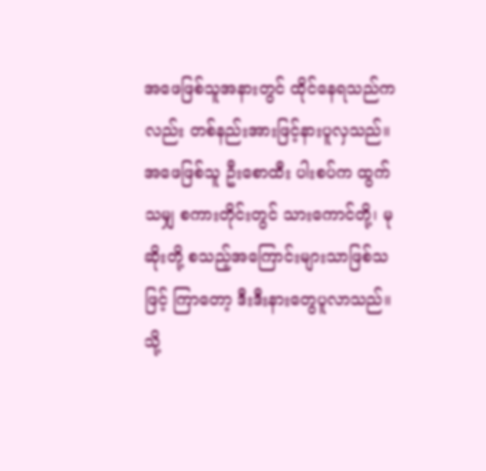အဖေဖြစ်သူအနားတွင် ထိုင်နေရသည်ကလည်း တစ်နည်းအားဖြင့်နားပူလှသည်။ အဖေဖြစ်သူ ဦးစောထီး ပါးစပ်က ထွက်သမျှ စကားတိုင်းတွင် သားကောင်တို့၊ မုဆိုးတို့ စသည့်အကြောင်းများသာဖြစ်သဖြင့် ကြာတော့ ဒီးဒီးနားတွေပူလာသည်။ သို့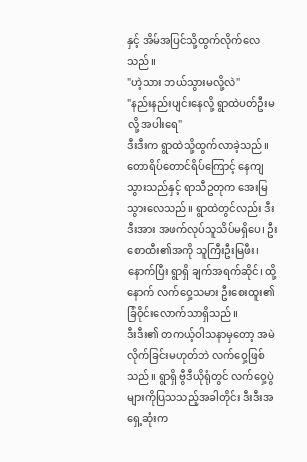နှင့် အိမ်အပြင်သို့ထွက်လိုက်လေသည်။
"ဟဲ့သား ဘယ်သွားမလို့လဲ"
"နည်းနည်းပျင်းနေလို့ ရွာထဲပတ်ဦးမလို့ အပါးရေ"
ဒီးဒီးက ရွာထဲသို့ထွက်လာခဲ့သည်။ တောရိပ်တောင်ရိပ်ကြောင့် နေကျသွားသည်နှင့် ရာသီဥတုက အေးမြသွားလေသည်။ ရွာထဲတွင်လည်း ဒီးဒီးအား အဖက်လုပ်သူသိပ်မရှိပေ၊ ဦးစောထီး၏အကို သူကြီးဦးမြဖီး၊ နောက်ပြီး ရွာရှိ ချက်အရက်ဆိုင်၊ ထို့နောက် လက်ဝှေ့သမား ဦးစေးထူး၏ ခြံဝိုင်းလောက်သာရှိသည်။
ဒီးဒီး၏ တကယ့်ဝါသနာမှတော့ အမဲလိုက်ခြင်းမဟုတ်ဘဲ လက်ဝှေ့ဖြစ်သည်။ ရွာရှိ ဗွီဒီယိုရုံတွင် လက်ဝှေ့ပွဲများကိုပြသသည့်အခါတိုင်း ဒီးဒီးအရှေ့ဆုံးက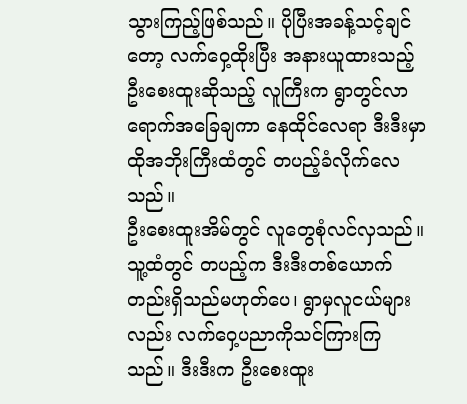သွားကြည့်ဖြစ်သည်။ ပိုပြီးအခန့်သင့်ချင်တော့ လက်ဝှေ့ထိုးပြီး အနားယူထားသည့် ဦးစေးထူးဆိုသည့် လူကြီးက ရွာတွင်လာရောက်အခြေချကာ နေထိုင်လေရာ ဒီးဒီးမှာ ထိုအဘိုးကြီးထံတွင် တပည့်ခံလိုက်လေသည်။
ဦးစေးထူးအိမ်တွင် လူတွေစုံလင်လှသည်။ သူ့ထံတွင် တပည့်က ဒီးဒီးတစ်ယောက်တည်းရှိသည်မဟုတ်ပေ၊ ရွာမှလူငယ်များလည်း လက်ဝှေ့ပညာကိုသင်ကြားကြသည်။ ဒီးဒီးက ဦးစေးထူး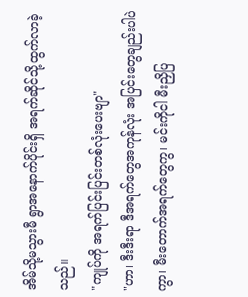အိမ်သို့မသွားမီ ရွာအနောက်ပိုင်းရှိ အရက်ဆိုင်သို့ထွက်လာခဲ့သည်။
"ကျုပ်ကို အရက်ပြင်းပြင်းတစ်လုံးပေးဗျာ"
"ဟာ၊ ဒီးဒီးရာ ဒီအရက်တွေအကုန်လုံး အပြင်းတွေချည်းပါပဲကွာ၊ မီးတောက်အရက်တွေကွ၊ မင်းကိုငါ မီးညှိပြ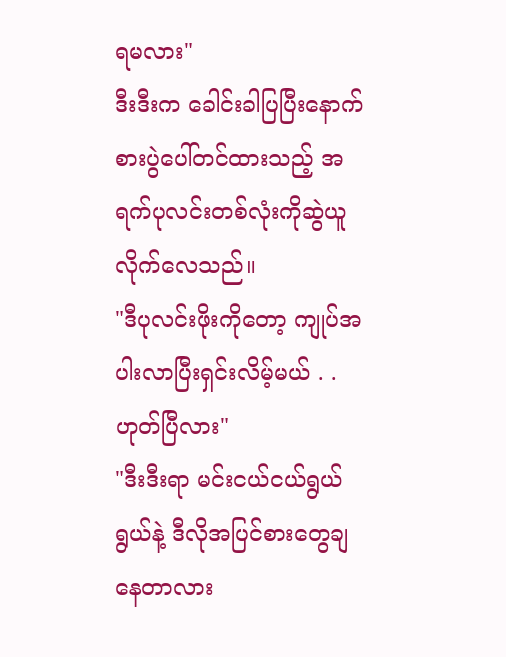ရမလား"
ဒီးဒီးက ခေါင်းခါပြပြီးနောက် စားပွဲပေါ်တင်ထားသည့် အရက်ပုလင်းတစ်လုံးကိုဆွဲယူလိုက်လေသည်။
"ဒီပုလင်းဖိုးကိုတော့ ကျုပ်အပါးလာပြီးရှင်းလိမ့်မယ် . .ဟုတ်ပြီလား"
"ဒီးဒီးရာ မင်းငယ်ငယ်ရွယ်ရွယ်နဲ့ ဒီလိုအပြင်စားတွေချနေတာလား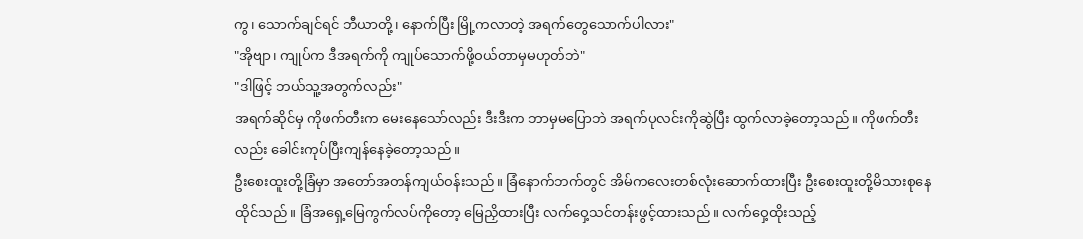ကွ၊ သောက်ချင်ရင် ဘီယာတို့၊ နောက်ပြီး မြို့ကလာတဲ့ အရက်တွေသောက်ပါလား"
"အိုဗျာ၊ ကျုပ်က ဒီအရက်ကို ကျုပ်သောက်ဖို့ဝယ်တာမှမဟုတ်ဘဲ"
"ဒါဖြင့် ဘယ်သူ့အတွက်လည်း"
အရက်ဆိုင်မှ ကိုဖက်တီးက မေးနေသော်လည်း ဒီးဒီးက ဘာမှမပြောဘဲ အရက်ပုလင်းကိုဆွဲပြီး ထွက်လာခဲ့တော့သည်။ ကိုဖက်တီးလည်း ခေါင်းကုပ်ပြီးကျန်နေခဲ့တော့သည်။
ဦးစေးထူးတို့ခြံမှာ အတော်အတန်ကျယ်ဝန်းသည်။ ခြံနောက်ဘက်တွင် အိမ်ကလေးတစ်လုံးဆောက်ထားပြီး ဦးစေးထူးတို့မိသားစုနေထိုင်သည်။ ခြံအရှေ့မြေကွက်လပ်ကိုတော့ မြေညှိထားပြီး လက်ဝှေ့သင်တန်းဖွင့်ထားသည်။ လက်ဝှေ့ထိုးသည့်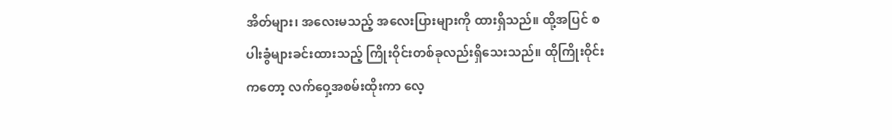အိတ်များ၊ အလေးမသည့် အလေးပြားများကို ထားရှိသည်။ ထို့အပြင် စပါးခွံများခင်းထားသည့် ကြိုးဝိုင်းတစ်ခုလည်းရှိသေးသည်။ ထိုကြိုးဝိုင်းကတော့ လက်ဝှေ့အစမ်းထိုးကာ လေ့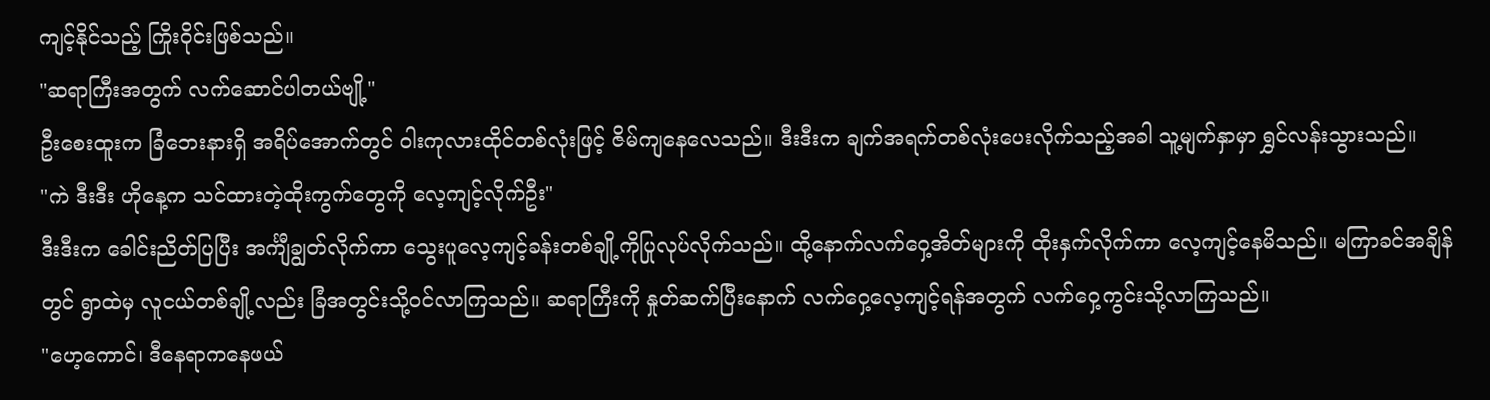ကျင့်နိုင်သည့် ကြိုးဝိုင်းဖြစ်သည်။
"ဆရာကြီးအတွက် လက်ဆောင်ပါတယ်ဗျို့"
ဦးစေးထူးက ခြံဘေးနားရှိ အရိပ်အောက်တွင် ဝါးကုလားထိုင်တစ်လုံးဖြင့် ဇိမ်ကျနေလေသည်။ ဒီးဒီးက ချက်အရက်တစ်လုံးပေးလိုက်သည့်အခါ သူ့မျက်နှာမှာ ရွှင်လန်းသွားသည်။
"ကဲ ဒီးဒီး ဟိုနေ့က သင်ထားတဲ့ထိုးကွက်တွေကို လေ့ကျင့်လိုက်ဦး"
ဒီးဒီးက ခေါင်းညိတ်ပြပြီး အင်္ကျီချွတ်လိုက်ကာ သွေးပူလေ့ကျင့်ခန်းတစ်ချို့ကိုပြုလုပ်လိုက်သည်။ ထို့နောက်လက်ဝှေ့အိတ်များကို ထိုးနှက်လိုက်ကာ လေ့ကျင့်နေမိသည်။ မကြာခင်အချိန်တွင် ရွာထဲမှ လူငယ်တစ်ချို့လည်း ခြံအတွင်းသို့ဝင်လာကြသည်။ ဆရာကြီးကို နှုတ်ဆက်ပြီးနောက် လက်ဝှေ့လေ့ကျင့်ရန်အတွက် လက်ဝှေ့ကွင်းသို့လာကြသည်။
"ဟေ့ကောင်၊ ဒီနေရာကနေဖယ်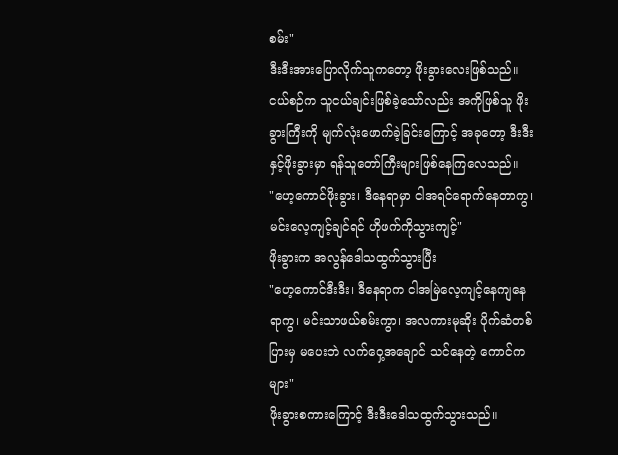စမ်း"
ဒီးဒီးအားပြောလိုက်သူကတော့ ဖိုးခွားလေးဖြစ်သည်။ ငယ်စဉ်က သူငယ်ချင်းဖြစ်ခဲ့သော်လည်း အကိုဖြစ်သူ ဖိုးခွားကြီးကို မျက်လုံးဖောက်ခဲ့ခြင်းကြောင့် အခုတော့ ဒီးဒီးနှင့်ဖိုးခွားမှာ ရန်သူတော်ကြီးများဖြစ်နေကြလေသည်။
"ဟေ့ကောင်ဖိုးခွား၊ ဒီနေရာမှာ ငါအရင်ရောက်နေတာကွ၊ မင်းလေ့ကျင့်ချင်ရင် ဟိုဖက်ကိုသွားကျင့်"
ဖိုးခွားက အလွန်ဒေါသထွက်သွားပြီး
"ဟေ့ကောင်ဒီးဒီး၊ ဒီနေရာက ငါအမြဲလေ့ကျင့်နေကျနေရာကွ၊ မင်းသာဖယ်စမ်းကွာ၊ အလကားမုဆိုး ပိုက်ဆံတစ်ပြားမှ မပေးဘဲ လက်ဝှေ့အချောင် သင်နေတဲ့ ကောင်ကများ"
ဖိုးခွားစကားကြောင့် ဒီးဒီးဒေါသထွက်သွားသည်။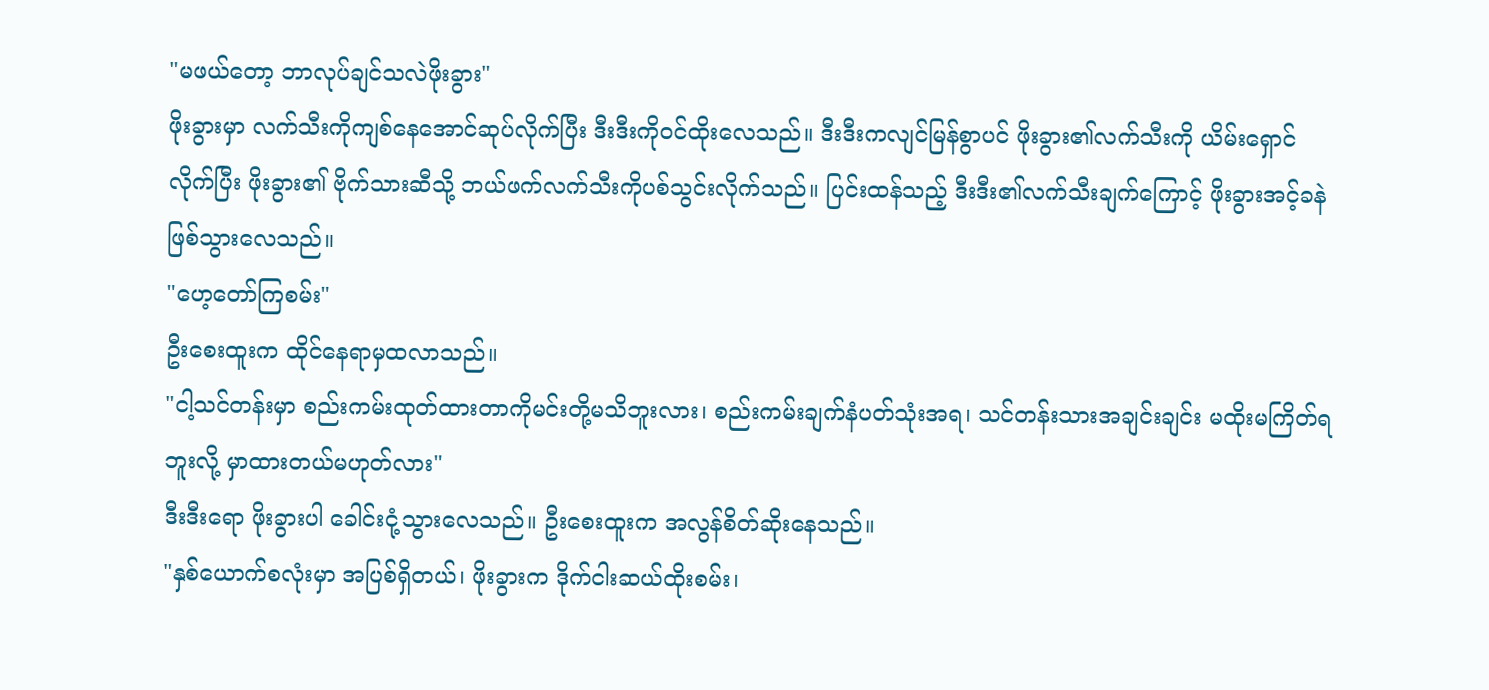"မဖယ်တော့ ဘာလုပ်ချင်သလဲဖိုးခွား"
ဖိုးခွားမှာ လက်သီးကိုကျစ်နေအောင်ဆုပ်လိုက်ပြီး ဒီးဒီးကိုဝင်ထိုးလေသည်။ ဒီးဒီးကလျင်မြန်စွာပင် ဖိုးခွား၏လက်သီးကို ယိမ်းရှောင်လိုက်ပြီး ဖိုးခွား၏ ဗိုက်သားဆီသို့ ဘယ်ဖက်လက်သီးကိုပစ်သွင်းလိုက်သည်။ ပြင်းထန်သည့် ဒီးဒီး၏လက်သီးချက်ကြောင့် ဖိုးခွားအင့်ခနဲဖြစ်သွားလေသည်။
"ဟေ့တော်ကြစမ်း"
ဦးစေးထူးက ထိုင်နေရာမှထလာသည်။
"ငါ့သင်တန်းမှာ စည်းကမ်းထုတ်ထားတာကိုမင်းတို့မသိဘူးလား၊ စည်းကမ်းချက်နံပတ်သုံးအရ၊ သင်တန်းသားအချင်းချင်း မထိုးမကြိတ်ရဘူးလို့ မှာထားတယ်မဟုတ်လား"
ဒီးဒီးရော ဖိုးခွားပါ ခေါင်းငုံ့သွားလေသည်။ ဦးစေးထူးက အလွန်စိတ်ဆိုးနေသည်။
"နှစ်ယောက်စလုံးမှာ အပြစ်ရှိတယ်၊ ဖိုးခွားက ဒိုက်ငါးဆယ်ထိုးစမ်း၊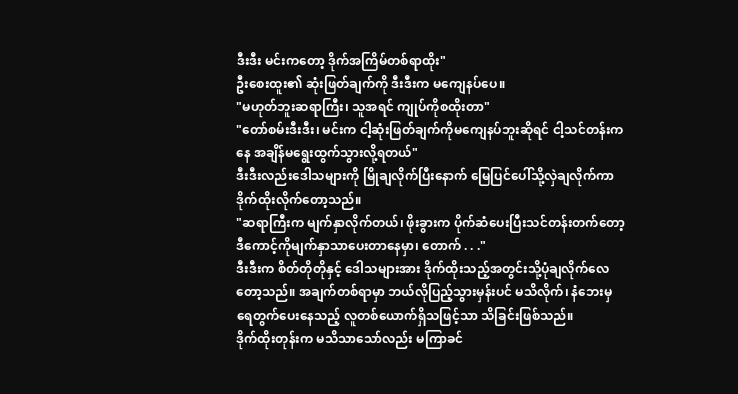ဒီးဒီး မင်းကတော့ ဒိုက်အကြိမ်တစ်ရာထိုး"
ဦးစေးထူး၏ ဆုံးဖြတ်ချက်ကို ဒီးဒီးက မကျေနပ်ပေ။
"မဟုတ်ဘူးဆရာကြီး၊ သူအရင် ကျုပ်ကိုစထိုးတာ"
"တော်စမ်းဒီးဒီး၊ မင်းက ငါ့ဆုံးဖြတ်ချက်ကိုမကျေနပ်ဘူးဆိုရင် ငါ့သင်တန်းကနေ အချိန်မရွေးထွက်သွားလို့ရတယ်"
ဒီးဒီးလည်းဒေါသများကို မြိုချလိုက်ပြီးနောက် မြေပြင်ပေါ်သို့လှဲချလိုက်ကာ ဒိုက်ထိုးလိုက်တော့သည်။
"ဆရာကြီးက မျက်နှာလိုက်တယ်၊ ဖိုးခွားက ပိုက်ဆံပေးပြီးသင်တန်းတက်တော့ ဒီကောင့်ကိုမျက်နှာသာပေးတာနေမှာ၊ တောက် . . ."
ဒီးဒီးက စိတ်တိုတိုနှင့် ဒေါသများအား ဒိုက်ထိုးသည့်အတွင်းသို့ပုံချလိုက်လေတော့သည်။ အချက်တစ်ရာမှာ ဘယ်လိုပြည့်သွားမှန်းပင် မသိလိုက်၊ နံဘေးမှ ရေတွက်ပေးနေသည့် လူတစ်ယောက်ရှိသဖြင့်သာ သိခြင်းဖြစ်သည်။
ဒိုက်ထိုးတုန်းက မသိသာသော်လည်း မကြာခင်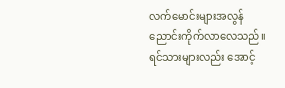လက်မောင်းများအလွန်ညောင်းကိုက်လာလေသည်။ ရင်သားများလည်း အောင့်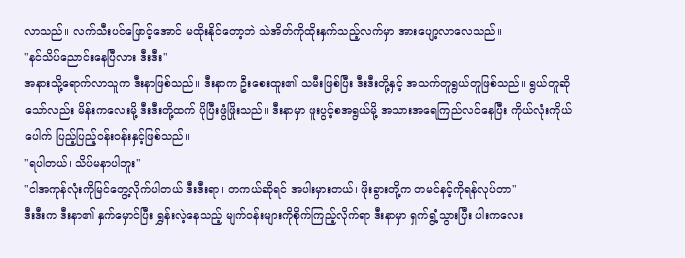လာသည်။ လက်သီးပင်ဖြောင့်အောင် မထိုးနိုင်တော့ဘဲ သဲအိတ်ကိုထိုးနှက်သည့်လက်မှာ အားပျော့လာလေသည်။
"နင်သိပ်ညောင်းနေပြီလား ဒီးဒီး"
အနားသို့ရောက်လာသူက ဒီးနာဖြစ်သည်။ ဒီးနာက ဦးစေးထူး၏ သမီးဖြစ်ပြီး ဒီးဒီးတို့နှင့် အသက်တူရွယ်တူဖြစ်သည်။ ရွယ်တူဆိုသော်လည်း မိန်းကလေးမို့ ဒီးဒီးတို့ထက် ပိုပြီးဖွံဖြိုးသည်။ ဒီးနာမှာ ဖူးပွင့်စအရွယ်မို့ အသားအရေကြည်လင်နေပြီး ကိုယ်လုံးကိုယ်ပေါက် ပြည့်ပြည့်ဝန်းဝန်းနှင့်ဖြစ်သည်။
"ရပါတယ်၊ သိပ်မနာပါဘူး"
"ငါအကုန်လုံးကိုမြင်တွေ့လိုက်ပါတယ် ဒီးဒီးရာ၊ တကယ်ဆိုရင် အပါးမှားတယ်၊ ဖိုးခွားတို့က တမင်နင့်ကိုရန်လုပ်တာ"
ဒီးဒီးက ဒီးနာ၏ နှက်မှောင်ပြီး ရွှန်းလဲ့နေသည့် မျက်ဝန်းများကိုစိုက်ကြည့်လိုက်ရာ ဒီးနာမှာ ရှက်ရွံ့သွားပြီး ပါးကလေး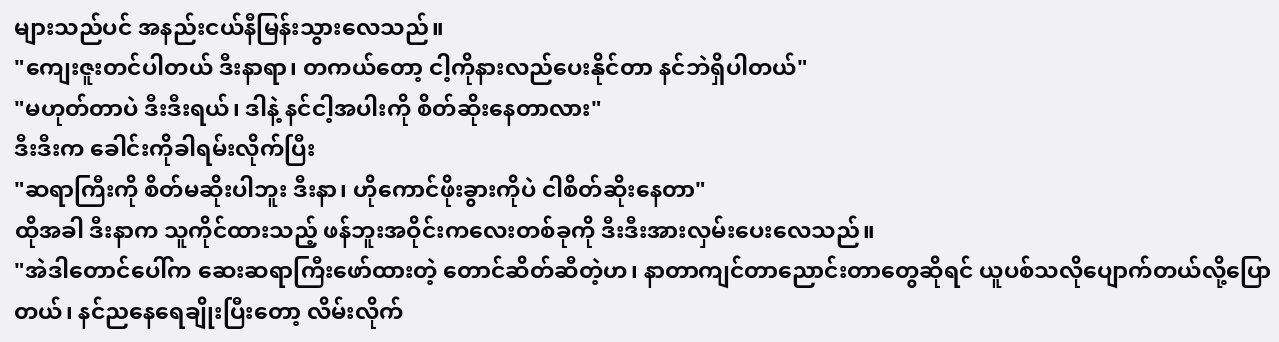များသည်ပင် အနည်းငယ်နီမြန်းသွားလေသည်။
"ကျေးဇူးတင်ပါတယ် ဒီးနာရာ၊ တကယ်တော့ ငါ့ကိုနားလည်ပေးနိုင်တာ နင်ဘဲရှိပါတယ်"
"မဟုတ်တာပဲ ဒီးဒီးရယ်၊ ဒါနဲ့ နင်ငါ့အပါးကို စိတ်ဆိုးနေတာလား"
ဒီးဒီးက ခေါင်းကိုခါရမ်းလိုက်ပြီး
"ဆရာကြီးကို စိတ်မဆိုးပါဘူး ဒီးနာ၊ ဟိုကောင်ဖိုးခွားကိုပဲ ငါစိတ်ဆိုးနေတာ"
ထိုအခါ ဒီးနာက သူကိုင်ထားသည့် ဖန်ဘူးအဝိုင်းကလေးတစ်ခုကို ဒီးဒီးအားလှမ်းပေးလေသည်။
"အဲဒါတောင်ပေါ်က ဆေးဆရာကြီးဖော်ထားတဲ့ တောင်ဆိတ်ဆီတဲ့ဟ၊ နာတာကျင်တာညောင်းတာတွေဆိုရင် ယူပစ်သလိုပျောက်တယ်လို့ပြောတယ်၊ နင်ညနေရေချိုးပြီးတော့ လိမ်းလိုက်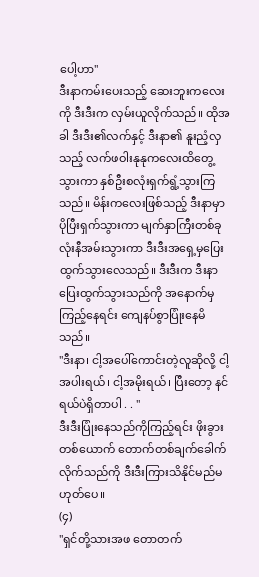ပေါ့ဟာ"
ဒီးနာကမ်းပေးသည့် ဆေးဘူးကလေးကို ဒီးဒီးက လှမ်းယူလိုက်သည်။ ထိုအခါ ဒီးဒီး၏လက်နှင့် ဒီးနာ၏ နူးညံ့လှသည့် လက်ဖဝါးနုနုကလေးထိတွေ့သွားကာ နှစ်ဦးစလုံးရှက်ရွံ့သွားကြသည်။ မိန်းကလေးဖြစ်သည့် ဒီးနာမှာ ပိုပြီးရှက်သွားကာ မျက်နှာကြီးတစ်ခုလုံးနီအမ်းသွားကာ ဒီးဒီးအရှေ့မှပြေးထွက်သွားလေသည်။ ဒီးဒီးက ဒီးနာပြေးထွက်သွားသည်ကို အနောက်မှကြည့်နေရင်း ကျေနပ်စွာပြုံးနေမိသည်။
"ဒီးနာ၊ ငါ့အပေါ်ကောင်းတဲ့လူဆိုလို့ ငါ့အပါးရယ်၊ ငါ့အမိုးရယ်၊ ပြီးတော့ နင်ရယ်ပဲရှိတာပါ . . "
ဒီးဒီးပြုံးနေသည်ကိုကြည့်ရင်း ဖိုးခွားတစ်ယောက် တောက်တစ်ချက်ခေါက်လိုက်သည်ကို ဒီးဒီးကြားသိနိုင်မည်မဟုတ်ပေ။
(၄)
"ရှင်တို့သားအဖ တောတက်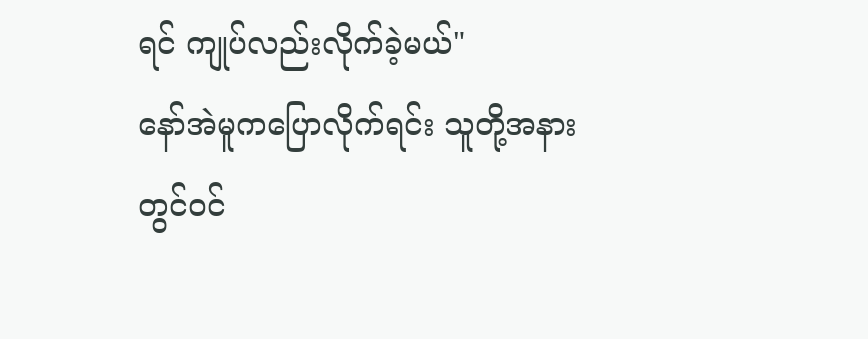ရင် ကျုပ်လည်းလိုက်ခဲ့မယ်"
နော်အဲမူကပြောလိုက်ရင်း သူတို့အနားတွင်ဝင်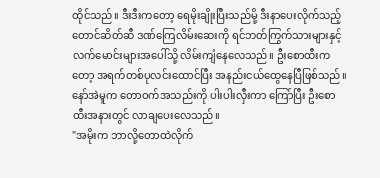ထိုင်သည်။ ဒီးဒီးကတော့ ရေမိုးချိုးပြီးသည်မို့ ဒီးနာပေးလိုက်သည့် တောင်ဆိတ်ဆီ ဒဏ်ကြေလိမ်းဆေးကို ရင်ဘတ်ကြွက်သားများနှင့် လက်မောင်းများအပေါ်သို့ လိမ်းကျံနေလေသည်။ ဦးစောထီးကတော့ အရက်တစ်ပုလင်းထောင်ပြီး အနည်းငယ်ထွေနေပြီဖြစ်သည်။ နော်အဲမူက တောဝက်အသည်းကို ပါးပါးလှီးကာ ကြော်ပြီး ဦးစောထီးအနားတွင် လာချပေးလေသည်။
"အမိုးက ဘာလို့တောထဲလိုက်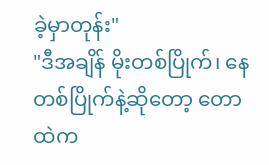ခဲ့မှာတုန်း"
"ဒီအချိန် မိုးတစ်ပြိုက်၊ နေတစ်ပြိုက်နဲ့ဆိုတော့ တောထဲက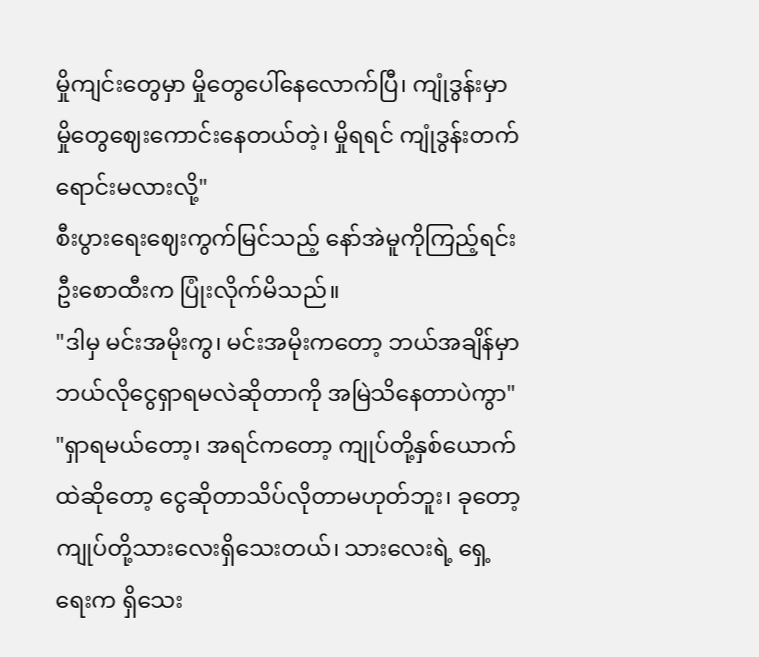မှိုကျင်းတွေမှာ မှိုတွေပေါ်နေလောက်ပြီ၊ ကျုံဒွန်းမှာ မှိုတွေဈေးကောင်းနေတယ်တဲ့၊ မှိုရရင် ကျုံဒွန်းတက်ရောင်းမလားလို့"
စီးပွားရေးဈေးကွက်မြင်သည့် နော်အဲမူကိုကြည့်ရင်း ဦးစောထီးက ပြုံးလိုက်မိသည်။
"ဒါမှ မင်းအမိုးကွ၊ မင်းအမိုးကတော့ ဘယ်အချိန်မှာ ဘယ်လိုငွေရှာရမလဲဆိုတာကို အမြဲသိနေတာပဲကွာ"
"ရှာရမယ်တော့၊ အရင်ကတော့ ကျုပ်တို့နှစ်ယောက်ထဲဆိုတော့ ငွေဆိုတာသိပ်လိုတာမဟုတ်ဘူး၊ ခုတော့ ကျုပ်တို့သားလေးရှိသေးတယ်၊ သားလေးရဲ့ ရှေ့ရေးက ရှိသေး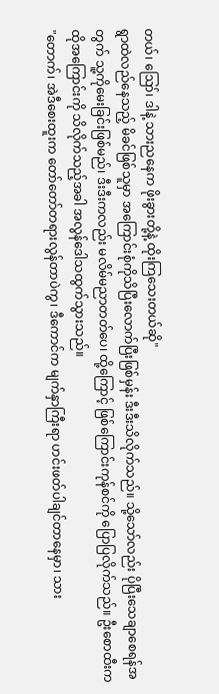တယ်၊ ဪ၊ ဒါနဲ့ သားညနေက ဖိုးခွားတို့နဲ့ ထိုးကြသေးတယ်ဆို"
ရွာထဲလည်နေသည့် မိခင်ဖြစ်သူမှာ အကြောင်းစုံကိုသိပြီးလောက်ပြီးဖြစ်မှန်း ဒီးဒီးသိလိုက်သည်။ သို့သော်လည်း ပိုပြီးသေချာစေရန်အတွက် သူ့ကိုမေးခြင်းဖြစ်မည်၊ ဒီးဒီးကလည်း မလိမ်မညာတတ်ပေ၊ ထို့ကြောင့် ဖြစ်ကြောင်းကုန်စင်ကို ပြောပြလိုက်သည်။ ဦးစောထီးက ထိုအကြောင်းကို သိလိုက်သည့်အခါ အလွန်ဒေါသထွက်သွားသည်။
"တောက်၊ အဲဒီစေးထူးက တော်တော်တရားလွန်တာပဲကွ၊ ဒီကောင်က မျက်နှာကြီးရာ ဟင်းဖတ်ပါချင်တာနေမှာ၊ သား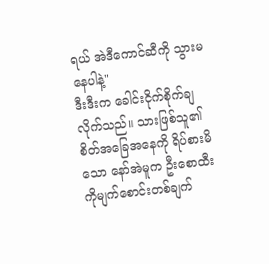ရယ် အဲဒီကောင်ဆီကို သွားမနေပါနဲ့"
ဒီးဒီးက ခေါင်းငိုက်စိုက်ချလိုက်သည်။ သားဖြစ်သူ၏ စိတ်အခြေအနေကို ရိပ်စားမိသော နော်အဲမူက ဦးစောထီးကိုမျက်စောင်းတစ်ချက်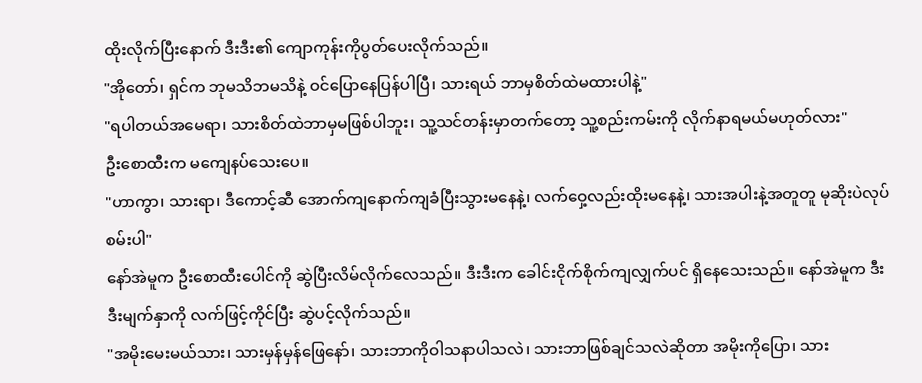ထိုးလိုက်ပြီးနောက် ဒီးဒီး၏ ကျောကုန်းကိုပွတ်ပေးလိုက်သည်။
"အိုတော်၊ ရှင်က ဘုမသိဘမသိနဲ့ ဝင်ပြောနေပြန်ပါပြီ၊ သားရယ် ဘာမှစိတ်ထဲမထားပါနဲ့"
"ရပါတယ်အမေရာ၊ သားစိတ်ထဲဘာမှမဖြစ်ပါဘူး၊ သူ့သင်တန်းမှာတက်တော့ သူ့စည်းကမ်းကို လိုက်နာရမယ်မဟုတ်လား"
ဦးစောထီးက မကျေနပ်သေးပေ။
"ဟာကွာ၊ သားရာ၊ ဒီကောင့်ဆီ အောက်ကျနောက်ကျခံပြီးသွားမနေနဲ့၊ လက်ဝှေ့လည်းထိုးမနေနဲ့၊ သားအပါးနဲ့အတူတူ မုဆိုးပဲလုပ်စမ်းပါ"
နော်အဲမူက ဦးစောထီးပေါင်ကို ဆွဲပြီးလိမ်လိုက်လေသည်။ ဒီးဒီးက ခေါင်းငိုက်စိုက်ကျလျှက်ပင် ရှိနေသေးသည်။ နော်အဲမူက ဒီးဒီးမျက်နှာကို လက်ဖြင့်ကိုင်ပြီး ဆွဲပင့်လိုက်သည်။
"အမိုးမေးမယ်သား၊ သားမှန်မှန်ဖြေနော်၊ သားဘာကိုဝါသနာပါသလဲ၊ သားဘာဖြစ်ချင်သလဲဆိုတာ အမိုးကိုပြော၊ သား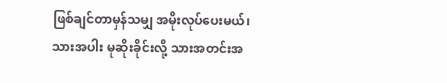ဖြစ်ချင်တာမှန်သမျှ အမိုးလုပ်ပေးမယ်၊ သားအပါး မုဆိုးခိုင်းလို့ သားအတင်းအ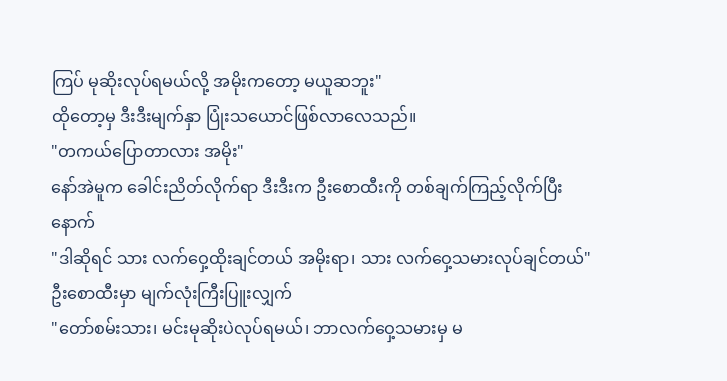ကြပ် မုဆိုးလုပ်ရမယ်လို့ အမိုးကတော့ မယူဆဘူး"
ထိုတော့မှ ဒီးဒီးမျက်နှာ ပြုံးသယောင်ဖြစ်လာလေသည်။
"တကယ်ပြောတာလား အမိုး"
နော်အဲမူက ခေါင်းညိတ်လိုက်ရာ ဒီးဒီးက ဦးစောထီးကို တစ်ချက်ကြည့်လိုက်ပြီးနောက်
"ဒါဆိုရင် သား လက်ဝှေ့ထိုးချင်တယ် အမိုးရာ၊ သား လက်ဝှေ့သမားလုပ်ချင်တယ်"
ဦးစောထီးမှာ မျက်လုံးကြီးပြူးလျှက်
"တော်စမ်းသား၊ မင်းမုဆိုးပဲလုပ်ရမယ်၊ ဘာလက်ဝှေ့သမားမှ မ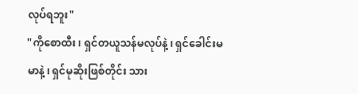လုပ်ရဘူး"
"ကိုစောထီး၊ ရှင်တယူသန်မလုပ်နဲ့၊ ရှင်ခေါင်းမမာနဲ့၊ ရှင်မုဆိုးဖြစ်တိုင်း သား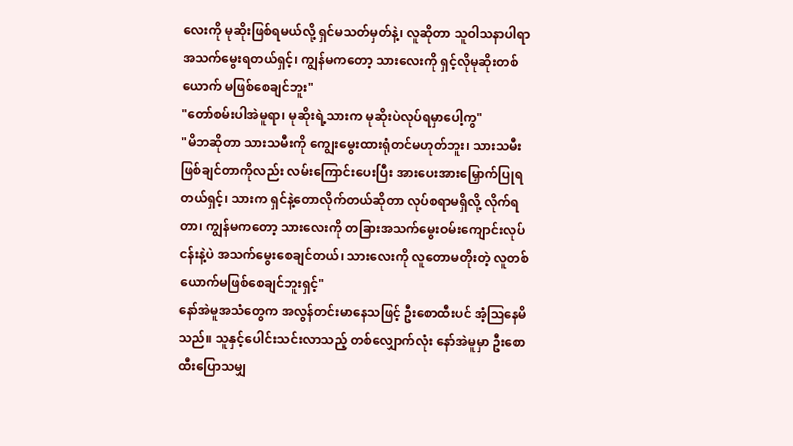လေးကို မုဆိုးဖြစ်ရမယ်လို့ ရှင်မသတ်မှတ်နဲ့၊ လူဆိုတာ သူဝါသနာပါရာ အသက်မွေးရတယ်ရှင့်၊ ကျွန်မကတော့ သားလေးကို ရှင့်လိုမုဆိုးတစ်ယောက် မဖြစ်စေချင်ဘူး"
"တော်စမ်းပါအဲမူရာ၊ မုဆိုးရဲ့သားက မုဆိုးပဲလုပ်ရမှာပေါ့ကွ"
"မိဘဆိုတာ သားသမီးကို ကျွေးမွေးထားရုံတင်မဟုတ်ဘူး၊ သားသမီးဖြစ်ချင်တာကိုလည်း လမ်းကြောင်းပေးပြီး အားပေးအားမြှောက်ပြုရတယ်ရှင့်၊ သားက ရှင်နဲ့တောလိုက်တယ်ဆိုတာ လုပ်စရာမရှိလို့ လိုက်ရတာ၊ ကျွန်မကတော့ သားလေးကို တခြားအသက်မွေးဝမ်းကျောင်းလုပ်ငန်းနဲ့ပဲ အသက်မွေးစေချင်တယ်၊ သားလေးကို လူတောမတိုးတဲ့ လူတစ်ယောက်မဖြစ်စေချင်ဘူးရှင့်"
နော်အဲမူအသံတွေက အလွန်တင်းမာနေသဖြင့် ဦးစောထီးပင် အံ့ဩနေမိသည်။ သူနှင့်ပေါင်းသင်းလာသည့် တစ်လျှောက်လုံး နော်အဲမူမှာ ဦးစောထီးပြောသမျှ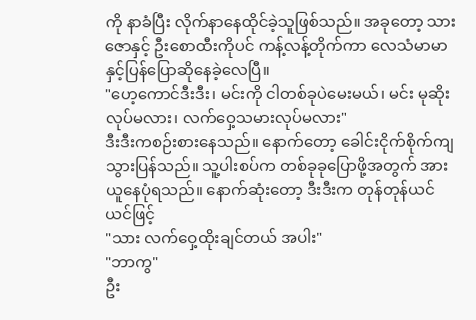ကို နာခံပြီး လိုက်နာနေထိုင်ခဲ့သူဖြစ်သည်။ အခုတော့ သားဇောနှင့် ဦးစောထီးကိုပင် ကန့်လန့်တိုက်ကာ လေသံမာမာနှင့်ပြန်ပြောဆိုနေခဲ့လေပြီ။
"ဟေ့ကောင်ဒီးဒီး၊ မင်းကို ငါတစ်ခုပဲမေးမယ်၊ မင်း မုဆိုးလုပ်မလား၊ လက်ဝှေ့သမားလုပ်မလား"
ဒီးဒီးကစဉ်းစားနေသည်။ နောက်တော့ ခေါင်းငိုက်စိုက်ကျသွားပြန်သည်။ သူ့ပါးစပ်က တစ်ခုခုပြောဖို့အတွက် အားယူနေပုံရသည်။ နောက်ဆုံးတော့ ဒီးဒီးက တုန်တုန်ယင်ယင်ဖြင့်
"သား လက်ဝှေ့ထိုးချင်တယ် အပါး"
"ဘာကွ"
ဦး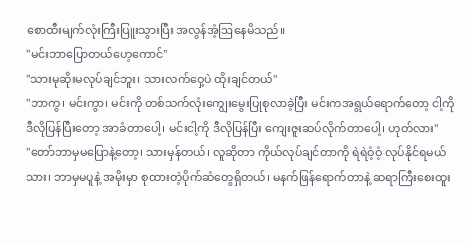စောထီးမျက်လုံးကြီးပြူးသွားပြီး အလွန်အံ့ဩနေမိသည်။
"မင်းဘာပြောတယ်ဟေ့ကောင်"
"သားမုဆိုးမလုပ်ချင်ဘူး၊ သားလက်ဝှေ့ပဲ ထိုးချင်တယ်"
"ဘာကွ၊ မင်းကွာ၊ မင်းကို တစ်သက်လုံးကျွေးမွေးပြုစုလာခဲ့ပြီး မင်းကအရွယ်ရောက်တော့ ငါ့ကိုဒီလိုပြန်ပြီးတော့ အာခံတာပေါ့၊ မင်းငါ့ကို ဒီလိုပြန်ပြီး ကျေးဇူးဆပ်လိုက်တာပေါ့၊ ဟုတ်လား"
"တော်ဘာမှမပြောနဲ့တော့၊ သားမှန်တယ်၊ လူဆိုတာ ကိုယ်လုပ်ချင်တာကို ရဲရဲဝံ့ဝံ့ လုပ်နိုင်ရမယ်သား၊ ဘာမှမပူနဲ့ အမိုးမှာ စုထားတဲ့ပိုက်ဆံတွေရှိတယ်၊ မနက်ဖြန်ရောက်တာနဲ့ ဆရာကြီးစေးထူး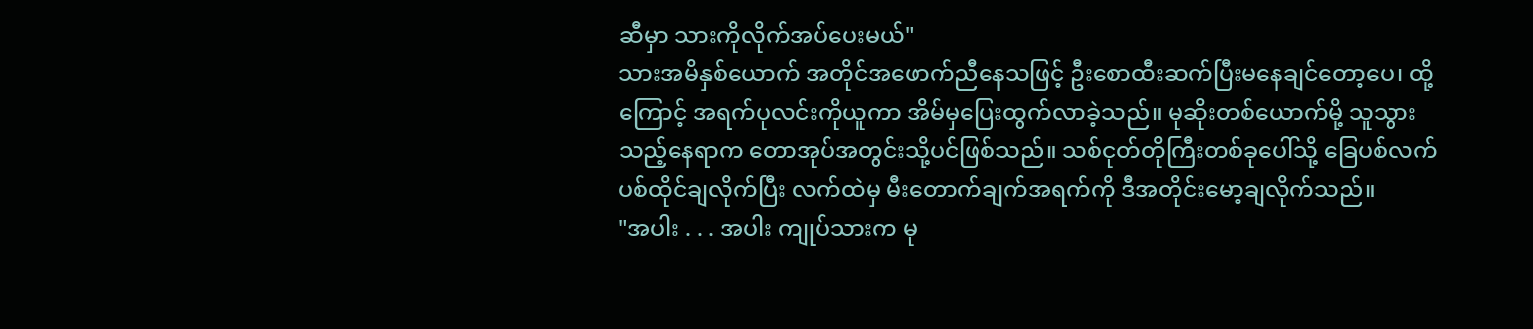ဆီမှာ သားကိုလိုက်အပ်ပေးမယ်"
သားအမိနှစ်ယောက် အတိုင်အဖောက်ညီနေသဖြင့် ဦးစောထီးဆက်ပြီးမနေချင်တော့ပေ၊ ထို့ကြောင့် အရက်ပုလင်းကိုယူကာ အိမ်မှပြေးထွက်လာခဲ့သည်။ မုဆိုးတစ်ယောက်မို့ သူသွားသည့်နေရာက တောအုပ်အတွင်းသို့ပင်ဖြစ်သည်။ သစ်ငုတ်တိုကြီးတစ်ခုပေါ်သို့ ခြေပစ်လက်ပစ်ထိုင်ချလိုက်ပြီး လက်ထဲမှ မီးတောက်ချက်အရက်ကို ဒီအတိုင်းမော့ချလိုက်သည်။
"အပါး . . . အပါး ကျုပ်သားက မု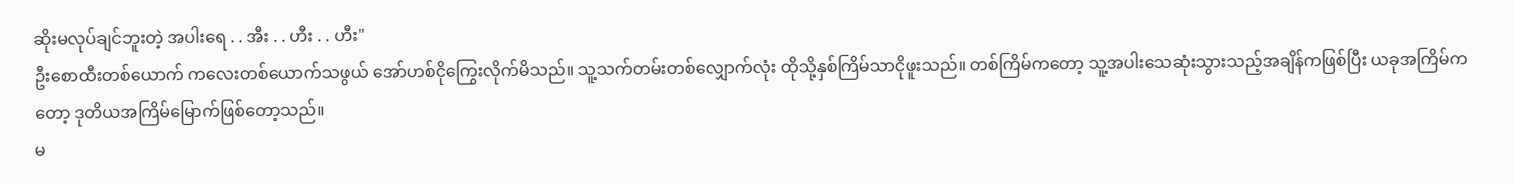ဆိုးမလုပ်ချင်ဘူးတဲ့ အပါးရေ . . အီး . . ဟီး . . ဟီး"
ဦးစောထီးတစ်ယောက် ကလေးတစ်ယောက်သဖွယ် အော်ဟစ်ငိုကြွေးလိုက်မိသည်။ သူ့သက်တမ်းတစ်လျှောက်လုံး ထိုသို့နှစ်ကြိမ်သာငိုဖူးသည်။ တစ်ကြိမ်ကတော့ သူ့အပါးသေဆုံးသွားသည့်အချိန်ကဖြစ်ပြီး ယခုအကြိမ်ကတော့ ဒုတိယအကြိမ်မြောက်ဖြစ်တော့သည်။
မ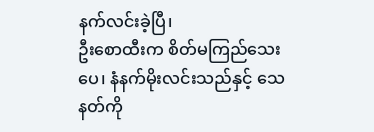နက်လင်းခဲ့ပြီ၊
ဦးစောထီးက စိတ်မကြည်သေးပေ၊ နံနက်မိုးလင်းသည်နှင့် သေနတ်ကို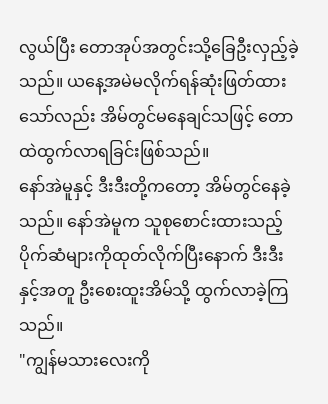လွယ်ပြီး တောအုပ်အတွင်းသို့ခြေဦးလှည့်ခဲ့သည်။ ယနေ့အမဲမလိုက်ရန်ဆုံးဖြတ်ထားသော်လည်း အိမ်တွင်မနေချင်သဖြင့် တောထဲထွက်လာရခြင်းဖြစ်သည်။
နော်အဲမူနှင့် ဒီးဒီးတို့ကတော့ အိမ်တွင်နေခဲ့သည်။ နော်အဲမူက သူစုစောင်းထားသည့် ပိုက်ဆံများကိုထုတ်လိုက်ပြီးနောက် ဒီးဒီးနှင့်အတူ ဦးစေးထူးအိမ်သို့ ထွက်လာခဲ့ကြသည်။
"ကျွန်မသားလေးကို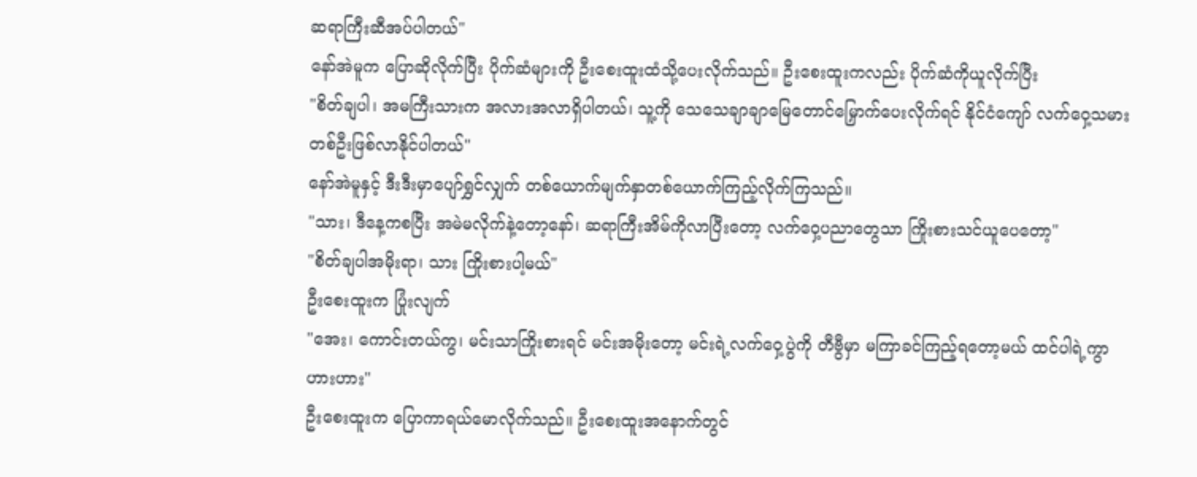ဆရာကြီးဆီအပ်ပါတယ်"
နော်အဲမူက ပြောဆိုလိုက်ပြီး ပိုက်ဆံများကို ဦးစေးထူးထံသို့ပေးလိုက်သည်။ ဦးစေးထူးကလည်း ပိုက်ဆံကိုယူလိုက်ပြီး
"စိတ်ချပါ၊ အမကြီးသားက အလားအလာရှိပါတယ်၊ သူ့ကို သေသေချာချာမြေတောင်မြှောက်ပေးလိုက်ရင် နိုင်ငံကျော် လက်ဝှေ့သမားတစ်ဦးဖြစ်လာနိုင်ပါတယ်"
နော်အဲမူနှင့် ဒီးဒီးမှာပျော်ရွှင်လျှက် တစ်ယောက်မျက်နှာတစ်ယောက်ကြည့်လိုက်ကြသည်။
"သား၊ ဒီနေ့ကစပြီး အမဲမလိုက်နဲ့တော့နော်၊ ဆရာကြီးအိမ်ကိုလာပြီးတော့ လက်ဝှေ့ပညာတွေသာ ကြိုးစားသင်ယူပေတော့"
"စိတ်ချပါအမိုးရာ၊ သား ကြိုးစားပါ့မယ်"
ဦးစေးထူးက ပြုံးလျက်
"အေး၊ ကောင်းတယ်ကွ၊ မင်းသာကြိုးစားရင် မင်းအမိုးတော့ မင်းရဲ့လက်ဝှေ့ပွဲကို တီဗွီမှာ မကြာခင်ကြည့်ရတော့မယ် ထင်ပါရဲ့ကွာ ဟားဟား"
ဦးစေးထူးက ပြောကာရယ်မောလိုက်သည်။ ဦးစေးထူးအနောက်တွင်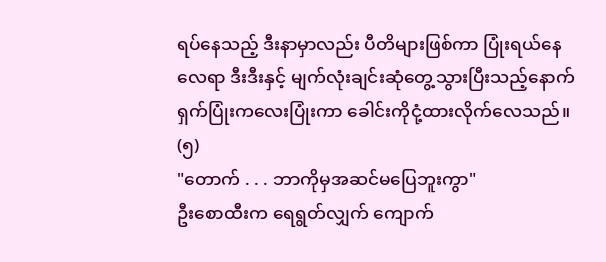ရပ်နေသည့် ဒီးနာမှာလည်း ပီတိများဖြစ်ကာ ပြုံးရယ်နေလေရာ ဒီးဒီးနှင့် မျက်လုံးချင်းဆုံတွေ့သွားပြီးသည့်နောက် ရှက်ပြုံးကလေးပြုံးကာ ခေါင်းကိုငုံ့ထားလိုက်လေသည်။
(၅)
"တောက် . . . ဘာကိုမှအဆင်မပြေဘူးကွာ"
ဦးစောထီးက ရေရွတ်လျှက် ကျောက်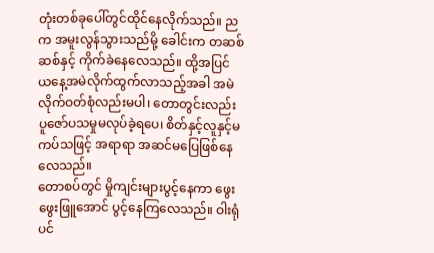တုံးတစ်ခုပေါ်တွင်ထိုင်နေလိုက်သည်။ ညက အမူးလွန်သွားသည်မို့ ခေါင်းက တဆစ်ဆစ်နှင့် ကိုက်ခဲနေလေသည်။ ထို့အပြင် ယနေ့အမဲလိုက်ထွက်လာသည့်အခါ အမဲလိုက်ဝတ်စုံလည်းမပါ၊ တောတွင်းလည်း ပူဇော်ပသမှုမလုပ်ခဲ့ရပေ၊ စိတ်နှင့်လူနှင့်မကပ်သဖြင့် အရာရာ အဆင်မပြေဖြစ်နေလေသည်။
တောစပ်တွင် မှိုကျင်းများပွင့်နေကာ ဖွေးဖွေးဖြူအောင် ပွင့်နေကြလေသည်။ ဝါးရုံပင်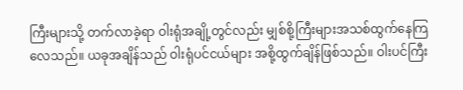ကြီးများသို့ တက်လာခဲ့ရာ ဝါးရုံအချို့တွင်လည်း မျှစ်စို့ကြီးများအသစ်ထွက်နေကြလေသည်။ ယခုအချိန်သည် ဝါးရုံပင်ငယ်များ အစို့ထွက်ချိန်ဖြစ်သည်။ ဝါးပင်ကြီး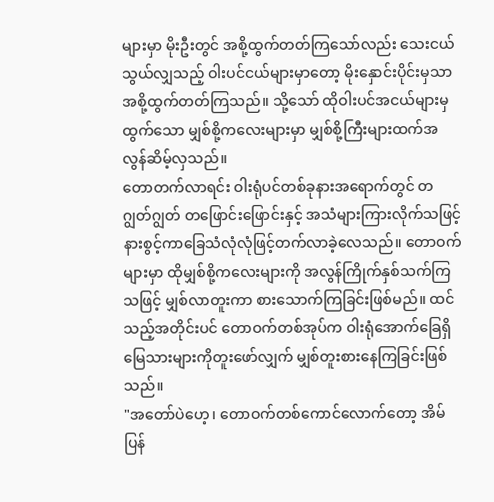များမှာ မိုးဦးတွင် အစို့ထွက်တတ်ကြသော်လည်း သေးငယ်သွယ်လျှသည့် ဝါးပင်ငယ်များမှာတော့ မိုးနှောင်းပိုင်းမှသာ အစို့ထွက်တတ်ကြသည်။ သို့သော် ထိုဝါးပင်အငယ်များမှ ထွက်သော မျှစ်စို့ကလေးများမှာ မျှစ်စို့ကြီးများထက်အလွန်ဆိမ့်လှသည်။
တောတက်လာရင်း ဝါးရုံပင်တစ်ခုနားအရောက်တွင် တဂျွတ်ဂျွတ် တဖြောင်းဖြောင်းနှင့် အသံများကြားလိုက်သဖြင့် နားစွင့်ကာခြေသံလုံလုံဖြင့်တက်လာခဲ့လေသည်။ တောဝက်များမှာ ထိုမျှစ်စို့ကလေးများကို အလွန်ကြိုက်နှစ်သက်ကြသဖြင့် မျှစ်လာတူးကာ စားသောက်ကြခြင်းဖြစ်မည်။ ထင်သည့်အတိုင်းပင် တောဝက်တစ်အုပ်က ဝါးရုံအောက်ခြေရှိ မြေသားများကိုတူးဖော်လျှက် မျှစ်တူးစားနေကြခြင်းဖြစ်သည်။
"အတော်ပဲဟေ့၊ တောဝက်တစ်ကောင်လောက်တော့ အိမ်ပြန်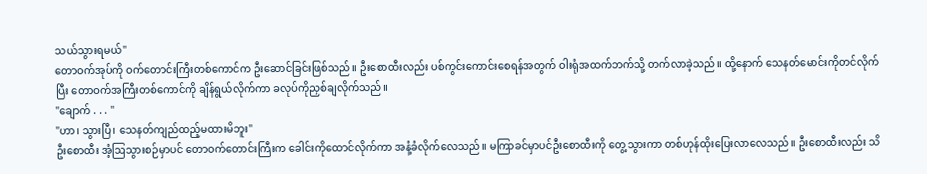သယ်သွားရမယ်"
တောဝက်အုပ်ကို ဝက်တောင်းကြီးတစ်ကောင်က ဦးဆောင်ခြင်းဖြစ်သည်။ ဦးစောထီးလည်း ပစ်ကွင်းကောင်းစေရန်အတွက် ဝါးရုံအထက်ဘက်သို့ တက်လာခဲ့သည်။ ထို့နောက် သေနတ်မောင်းကိုတင်လိုက်ပြီး တောဝက်အကြီးတစ်ကောင်ကို ချိန်ရွယ်လိုက်ကာ ခလုပ်ကိုညှစ်ချလိုက်သည်။
"ချောက် . . . "
"ဟာ၊ သွားပြီ၊ သေနတ်ကျည်ထည့်မထားမိဘူး"
ဦးစောထီး အံ့ဩသွားစဉ်မှာပင် တောဝက်တောင်းကြီးက ခေါင်းကိုထောင်လိုက်ကာ အနံ့ခံလိုက်လေသည်။ မကြာခင်မှာပင်ဦးစောထီးကို တွေ့သွားကာ တစ်ဟုန်ထိုးပြေးလာလေသည်။ ဦးစောထီးလည်း သိ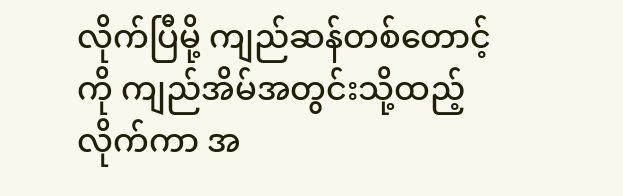လိုက်ပြီမို့ ကျည်ဆန်တစ်တောင့်ကို ကျည်အိမ်အတွင်းသို့ထည့်လိုက်ကာ အ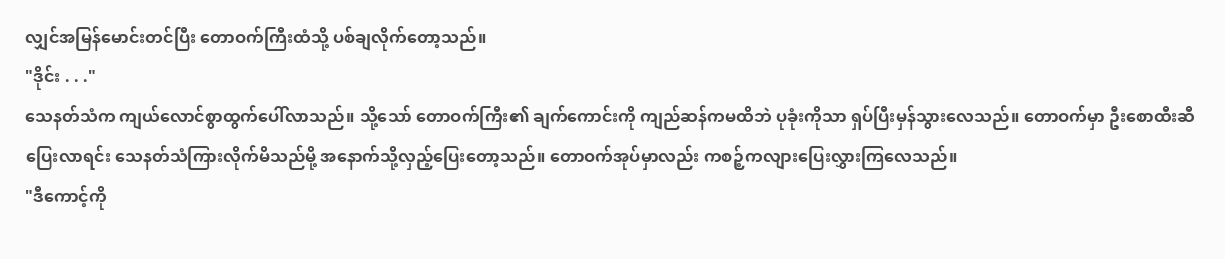လျှင်အမြန်မောင်းတင်ပြီး တောဝက်ကြီးထံသို့ ပစ်ချလိုက်တော့သည်။
"ဒိုင်း . . ."
သေနတ်သံက ကျယ်လောင်စွာထွက်ပေါ်လာသည်။ သို့သော် တောဝက်ကြီး၏ ချက်ကောင်းကို ကျည်ဆန်ကမထိဘဲ ပုခုံးကိုသာ ရှပ်ပြီးမှန်သွားလေသည်။ တောဝက်မှာ ဦးစောထီးဆီပြေးလာရင်း သေနတ်သံကြားလိုက်မိသည်မို့ အနောက်သို့လှည့်ပြေးတော့သည်။ တောဝက်အုပ်မှာလည်း ကစဉ့်ကလျားပြေးလွှားကြလေသည်။
"ဒီကောင့်ကို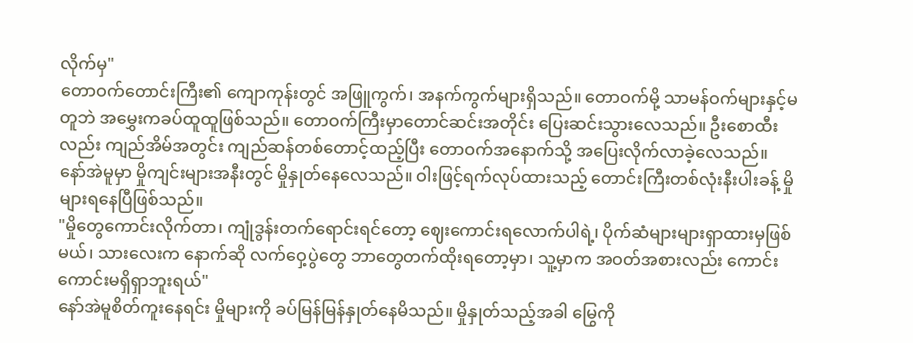လိုက်မှ"
တောဝက်တောင်းကြီး၏ ကျောကုန်းတွင် အဖြူကွက်၊ အနက်ကွက်များရှိသည်။ တောဝက်မို့ သာမန်ဝက်များနှင့်မတူဘဲ အမွှေးကခပ်ထူထူဖြစ်သည်။ တောဝက်ကြီးမှာတောင်ဆင်းအတိုင်း ပြေးဆင်းသွားလေသည်။ ဦးစောထီးလည်း ကျည်အိမ်အတွင်း ကျည်ဆန်တစ်တောင့်ထည့်ပြီး တောဝက်အနောက်သို့ အပြေးလိုက်လာခဲ့လေသည်။
နော်အဲမူမှာ မှိုကျင်းများအနီးတွင် မှိုနှုတ်နေလေသည်။ ဝါးဖြင့်ရက်လုပ်ထားသည့် တောင်းကြီးတစ်လုံးနီးပါးခန့် မှိုများရနေပြီဖြစ်သည်။
"မှိုတွေကောင်းလိုက်တာ၊ ကျုံဒွန်းတက်ရောင်းရင်တော့ ဈေးကောင်းရလောက်ပါရဲ့၊ ပိုက်ဆံများများရှာထားမှဖြစ်မယ်၊ သားလေးက နောက်ဆို လက်ဝှေ့ပွဲတွေ ဘာတွေတက်ထိုးရတော့မှာ၊ သူ့မှာက အဝတ်အစားလည်း ကောင်းကောင်းမရှိရှာဘူးရယ်"
နော်အဲမူစိတ်ကူးနေရင်း မှိုများကို ခပ်မြန်မြန်နှုတ်နေမိသည်။ မှိုနှုတ်သည့်အခါ မြွေကို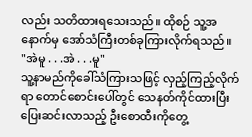လည်း သတိထားရသေးသည်။ ထိုစဉ် သူ့အနောက်မှ အော်သံကြီးတစ်ခုကြားလိုက်ရသည်။
"အဲမူ . . .အဲ . . .မူ"
သူ့နာမည်ကိုခေါ်သံကြားသဖြင့် လှည့်ကြည့်လိုက်ရာ တောင်စောင်းပေါ်တွင် သေနတ်ကိုင်ထားပြီး ပြေးဆင်းလာသည့် ဦးစောထီးကိုတွေ့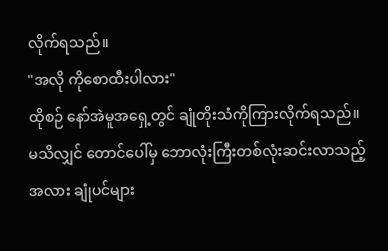လိုက်ရသည်။
"အလို ကိုစောထီးပါလား"
ထိုစဉ် နော်အဲမူအရှေ့တွင် ချုံတိုးသံကိုကြားလိုက်ရသည်။ မသိလျှင် တောင်ပေါ်မှ ဘောလုံးကြီးတစ်လုံးဆင်းလာသည့်အလား ချုံပင်များ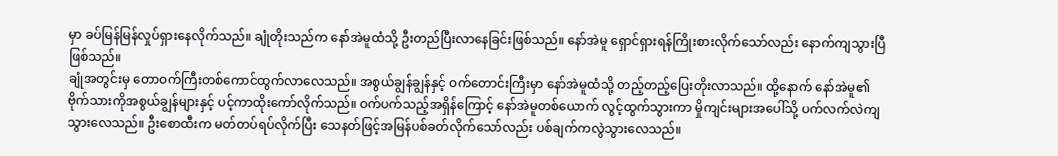မှာ ခပ်မြန်မြန်လှုပ်ရှားနေလိုက်သည်။ ချုံတိုးသည်က နော်အဲမူထံသို့ ဦးတည်ပြီးလာနေခြင်းဖြစ်သည်။ နော်အဲမူ ရှောင်ရှားရန်ကြိုးစားလိုက်သော်လည်း နောက်ကျသွားပြီဖြစ်သည်။
ချုံအတွင်းမှ တောဝက်ကြီးတစ်ကောင်ထွက်လာလေသည်။ အစွယ်ချွန်ချွန်နှင့် ဝက်တောင်းကြီးမှာ နော်အဲမူထံသို့ တည့်တည့်ပြေးတိုးလာသည်။ ထို့နောက် နော်အဲမူ၏ ဗိုက်သားကိုအစွယ်ချွန်များနှင့် ပင့်ကာထိုးကော်လိုက်သည်။ ဝက်ပက်သည့်အရှိန်ကြောင့် နော်အဲမူတစ်ယောက် လွင့်ထွက်သွားကာ မှိုကျင်းများအပေါ်သို့ ပက်လက်လဲကျသွားလေသည်။ ဦးစောထီးက မတ်တပ်ရပ်လိုက်ပြီး သေနတ်ဖြင့်အမြန်ပစ်ခတ်လိုက်သော်လည်း ပစ်ချက်ကလွဲသွားလေသည်။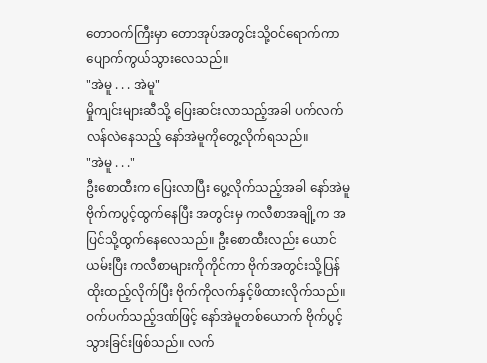တောဝက်ကြီးမှာ တောအုပ်အတွင်းသို့ဝင်ရောက်ကာ ပျောက်ကွယ်သွားလေသည်။
"အဲမူ . . . အဲမူ"
မှိုကျင်းများဆီသို့ ပြေးဆင်းလာသည့်အခါ ပက်လက်လန်လဲနေသည့် နော်အဲမူကိုတွေ့လိုက်ရသည်။
"အဲမူ . . ."
ဦးစောထီးက ပြေးလာပြီး ပွေ့လိုက်သည့်အခါ နော်အဲမူဗိုက်ကပွင့်ထွက်နေပြီး အတွင်းမှ ကလီစာအချို့က အပြင်သို့ထွက်နေလေသည်။ ဦးစောထီးလည်း ယောင်ယမ်းပြီး ကလီစာများကိုကိုင်ကာ ဗိုက်အတွင်းသို့ပြန်ထိုးထည့်လိုက်ပြီး ဗိုက်ကိုလက်နှင့်ဖိထားလိုက်သည်။ ဝက်ပက်သည့်ဒဏ်ဖြင့် နော်အဲမူတစ်ယောက် ဗိုက်ပွင့်သွားခြင်းဖြစ်သည်။ လက်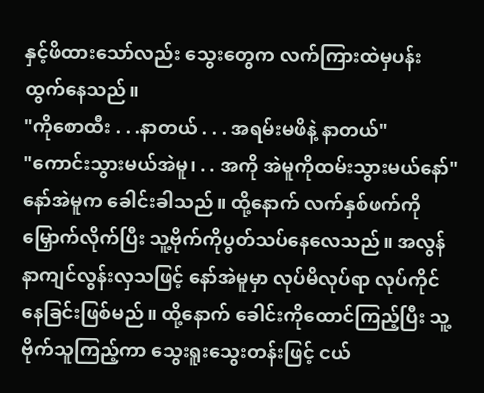နှင့်ဖိထားသော်လည်း သွေးတွေက လက်ကြားထဲမှပန်းထွက်နေသည်။
"ကိုစောထီး . . .နာတယ် . . . အရမ်းမဖိနဲ့ နာတယ်"
"ကောင်းသွားမယ်အဲမူ၊ . . အကို အဲမူကိုထမ်းသွားမယ်နော်"
နော်အဲမူက ခေါင်းခါသည်။ ထို့နောက် လက်နှစ်ဖက်ကိုမြှောက်လိုက်ပြီး သူ့ဗိုက်ကိုပွတ်သပ်နေလေသည်။ အလွန်နာကျင်လွန်းလှသဖြင့် နော်အဲမူမှာ လုပ်မိလုပ်ရာ လုပ်ကိုင်နေခြင်းဖြစ်မည်။ ထို့နောက် ခေါင်းကိုထောင်ကြည့်ပြီး သူ့ဗိုက်သူကြည့်ကာ သွေးရူးသွေးတန်းဖြင့် ငယ်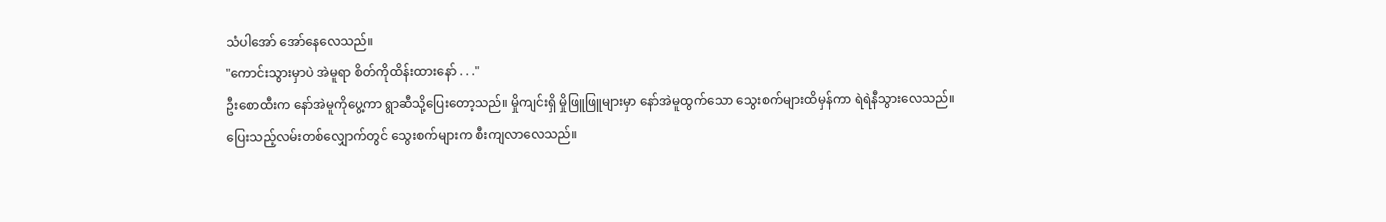သံပါအော် အော်နေလေသည်။
"ကောင်းသွားမှာပဲ အဲမူရာ စိတ်ကိုထိန်းထားနော် . . ."
ဦးစောထီးက နော်အဲမူကိုပွေ့ကာ ရွာဆီသို့ပြေးတော့သည်။ မှိုကျင်းရှိ မှိုဖြူဖြူများမှာ နော်အဲမူထွက်သော သွေးစက်များထိမှန်ကာ ရဲရဲနီသွားလေသည်။
ပြေးသည့်လမ်းတစ်လျှောက်တွင် သွေးစက်များက စီးကျလာလေသည်။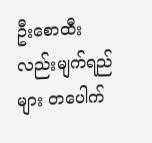ဦးစောထီးလည်းမျက်ရည်များ တပေါက်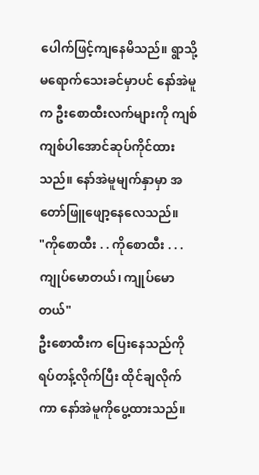ပေါက်ဖြင့်ကျနေမိသည်။ ရွာသို့မရောက်သေးခင်မှာပင် နော်အဲမူက ဦးစောထီးလက်များကို ကျစ်ကျစ်ပါအောင်ဆုပ်ကိုင်ထားသည်။ နော်အဲမူမျက်နှာမှာ အတော်ဖြူဖျော့နေလေသည်။
"ကိုစောထီး . . ကိုစောထီး . . . ကျုပ်မောတယ်၊ ကျုပ်မောတယ်"
ဦးစောထီးက ပြေးနေသည်ကိုရပ်တန့်လိုက်ပြီး ထိုင်ချလိုက်ကာ နော်အဲမူကိုပွေ့ထားသည်။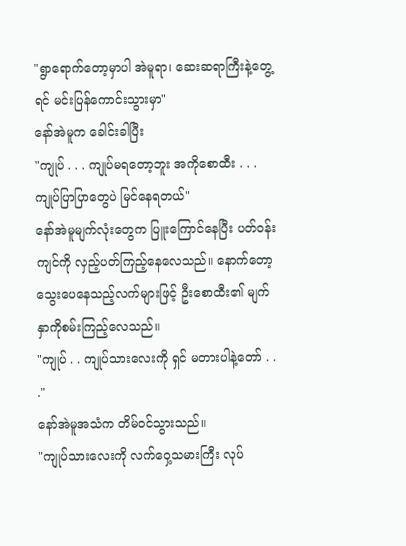"ရွာရောက်တော့မှာပါ အဲမူရာ၊ ဆေးဆရာကြီးနဲ့တွေ့ရင် မင်းပြန်ကောင်းသွားမှာ"
နော်အဲမူက ခေါင်းခါပြီး
"ကျုပ် . . . ကျုပ်မရတော့ဘူး အကိုစောထီး . . . ကျုပ်ပြာပြာတွေပဲ မြင်နေရတယ်"
နော်အဲမူမျက်လုံးတွေက ပြူးကြောင်နေပြီး ပတ်ဝန်းကျင်ကို လှည့်ပတ်ကြည့်နေလေသည်။ နောက်တော့ သွေးပေနေသည့်လက်များဖြင့် ဦးစောထီး၏ မျက်နှာကိုစမ်းကြည့်လေသည်။
"ကျုပ် . . ကျုပ်သားလေးကို ရှင် မတားပါနဲ့တော် . . ."
နော်အဲမူအသံက တိမ်ဝင်သွားသည်။
"ကျုပ်သားလေးကို လက်ဝှေ့သမားကြီး လုပ်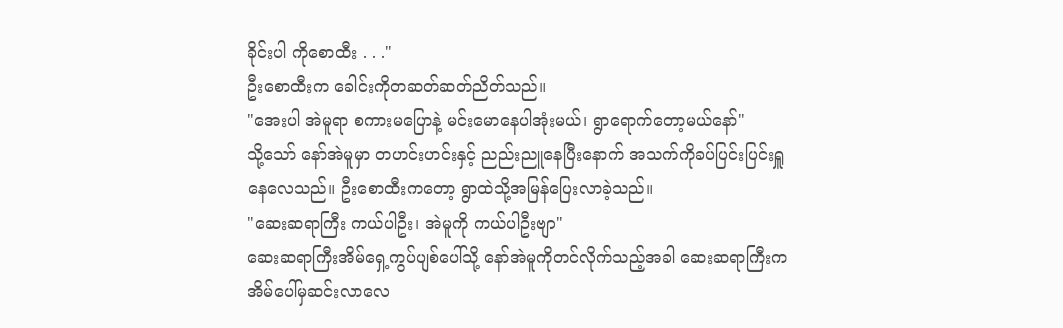ခိုင်းပါ ကိုစောထီး . . ."
ဦးစောထီးက ခေါင်းကိုတဆတ်ဆတ်ညိတ်သည်။
"အေးပါ အဲမူရာ စကားမပြောနဲ့ မင်းမောနေပါအုံးမယ်၊ ရွာရောက်တော့မယ်နော်"
သို့သော် နော်အဲမူမှာ တဟင်းဟင်းနှင့် ညည်းညူနေပြီးနောက် အသက်ကိုခပ်ပြင်းပြင်းရှူနေလေသည်။ ဦးစောထီးကတော့ ရွာထဲသို့အမြန်ပြေးလာခဲ့သည်။
"ဆေးဆရာကြီး ကယ်ပါဦး၊ အဲမူကို ကယ်ပါဦးဗျာ"
ဆေးဆရာကြီးအိမ်ရှေ့ကွပ်ပျစ်ပေါ်သို့ နော်အဲမူကိုတင်လိုက်သည့်အခါ ဆေးဆရာကြီးက အိမ်ပေါ်မှဆင်းလာလေ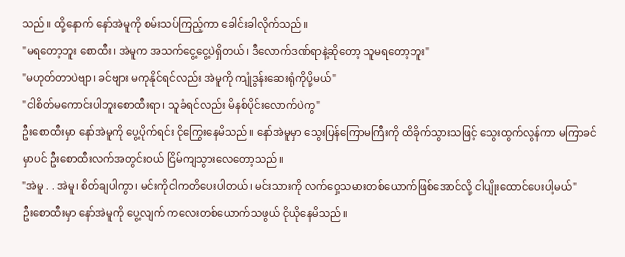သည်။ ထို့နောက် နော်အဲမူကို စမ်းသပ်ကြည့်ကာ ခေါင်းခါလိုက်သည်။
"မရတော့ဘူး စောထီး၊ အဲမူက အသက်ငွေ့ငွေ့ပဲရှိတယ်၊ ဒီလောက်ဒဏ်ရာနဲ့ဆိုတော့ သူမရတော့ဘူး"
"မဟုတ်တာပဲဗျာ၊ ခင်ဗျား မကုနိုင်ရင်လည်း အဲမူကို ကျုံဒွန်းဆေးရုံကိုပို့မယ်"
"ငါစိတ်မကောင်းပါဘူးစောထီးရာ၊ သူခံရင်လည်း မိနစ်ပိုင်းလောက်ပဲကွ"
ဦးစောထီးမှာ နော်အဲမူကို ပွေ့ပိုက်ရင်း ငိုကြွေးနေမိသည်။ နော်အဲမူမှာ သွေးပြန်ကြောမကြီးကို ထိခိုက်သွားသဖြင့် သွေးထွက်လွန်ကာ မကြာခင်မှာပင် ဦးစောထီးလက်အတွင်းဝယ် ငြိမ်ကျသွားလေတော့သည်။
"အဲမူ . . အဲမူ၊ စိတ်ချပါကွာ၊ မင်းကိုငါကတိပေးပါတယ်၊ မင်းသားကို လက်ဝှေ့သမားတစ်ယောက်ဖြစ်အောင်လို့ ငါပျိုးထောင်ပေးပါ့မယ်"
ဦးစောထီးမှာ နော်အဲမူကို ပွေ့လျက် ကလေးတစ်ယောက်သဖွယ် ငိုယိုနေမိသည်။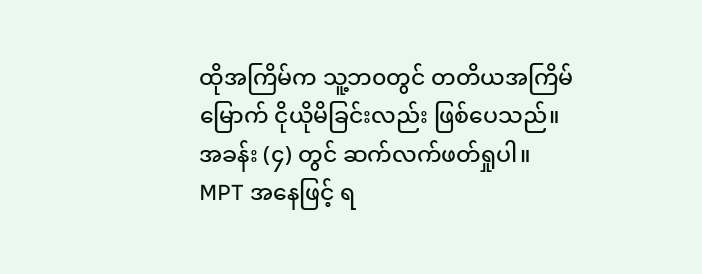ထိုအကြိမ်က သူ့ဘ၀တွင် တတိယအကြိမ်မြောက် ငိုယိုမိခြင်းလည်း ဖြစ်ပေသည်။
အခန်း (၄) တွင် ဆက်လက်ဖတ်ရှုပါ။
MPT အနေဖြင့် ရ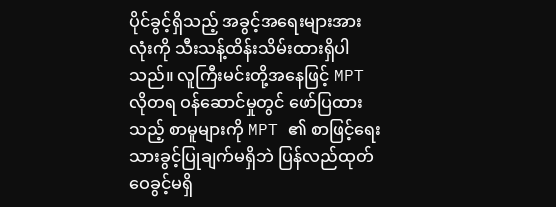ပိုင်ခွင့်ရှိသည့် အခွင့်အရေးများအားလုံးကို သီးသန့်ထိန်းသိမ်းထားရှိပါသည်။ လူကြီးမင်းတို့အနေဖြင့် MPT လိုတရ ဝန်ဆောင်မှုတွင် ဖော်ပြထားသည့် စာမူများကို MPT ၏ စာဖြင့်ရေးသားခွင့်ပြုချက်မရှိဘဲ ပြန်လည်ထုတ်ဝေခွင့်မရှိ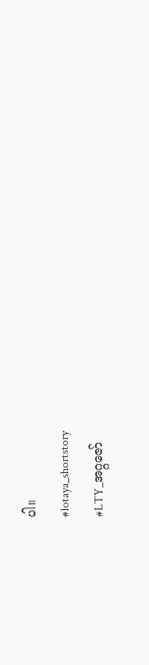ပါ။
#lotaya_shortstory
#LTY_အဂ္ဂဇော်